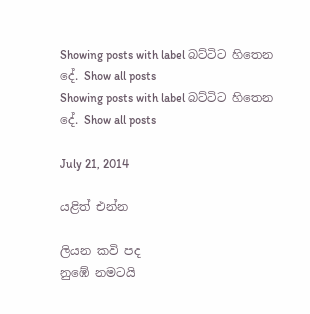Showing posts with label බට්ටිට හිතෙන දේ. Show all posts
Showing posts with label බට්ටිට හිතෙන දේ. Show all posts

July 21, 2014

යළිත් එන්න

ලියන කවි පද
නුඹේ නමටයි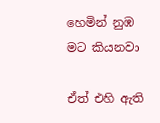හෙමින් නුඹ මට කියනවා

ඒත් එහි ඇති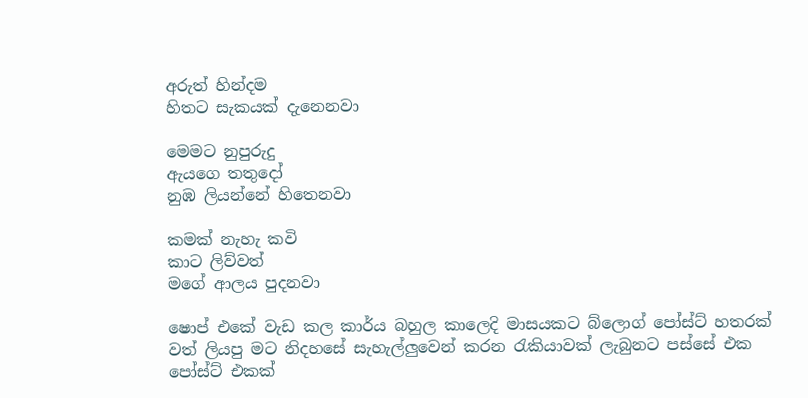අරුත් හින්දම
හිතට සැකයක් දැනෙනවා

මෙමට නුපුරුදු
ඇයගෙ තතුදෝ
නුඹ ලියන්නේ හිතෙනවා

කමක් නැහැ කවි
කාට ලිව්වත්
මගේ ආලය පුදනවා

ෂොප් එකේ වැඩ කල කාර්ය බහුල කාලෙදි මාසයකට බ්ලොග් පෝස්ට් හතරක් වත් ලියපු මට නිදහසේ සැහැල්ලුවෙන් කරන රැකියාවක් ලැබුනට පස්සේ එක පෝස්ට් එකක්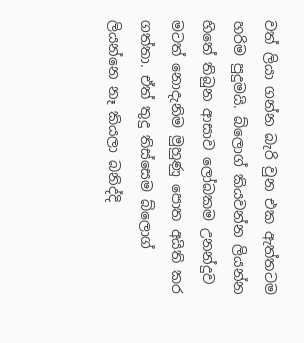වත් ලියා ගන්න බැරි වුන එක ඇත්තටම හරිම පුදුමයි. බ්ලොග් කියවන්න ලියන්න හිතේ තිබුන ආසාව ලෝබකම උනන්දුව මටත් නොදැනිම මුහුණු පොත අයිති කර ගත්තා. ඒත් තුදු තිස්සෙම බ්ලොග් ලියන්නෙ නෑ කියලා බනිද්දි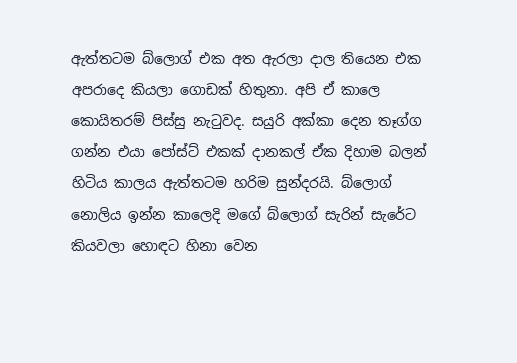ඇත්තටම බ්ලොග් එක අත ඇරලා දාල තියෙන එක අපරාදෙ කියලා ගොඩක් හිතුනා. අපි ඒ කාලෙ කොයිතරම් පිස්සු නැටුවද. සයුරි අක්කා දෙන තෑග්ග ගන්න එයා පෝස්ට් එකක් දානකල් ඒක දිහාම බලන් හිටිය කාලය ඇත්තටම හරිම සුන්දරයි. බ්ලොග් නොලිය ඉන්න කාලෙදි මගේ බ්ලොග් සැරින් සැරේට කියවලා හොඳට හිනා වෙන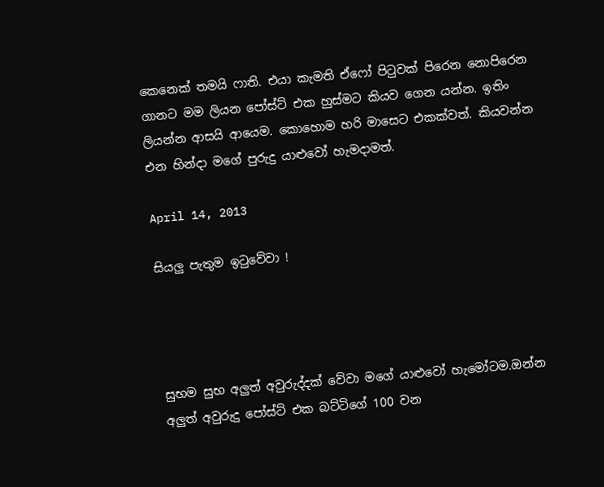කෙනෙක් තමයි ෆාති. එයා කැමති ඒෆෝ පිටුවක් පිරෙන නොපිරෙන ගානට මම ලියන පෝස්ට් එක හුස්මට කියව ගෙන යන්න. ඉතිං ලියන්න ආසයි ආයෙම. කොහොම හරි මාසෙට එකක්වත්. කියවන්න එන හින්දා මගේ පුරුදු යාළුවෝ හැමදාමත්.

April 14, 2013

සියලු පැතුම ඉටුවේවා !




සුභම සුභ අලුත් අවුරුද්දක් වේවා මගේ යාළුවෝ හැමෝටම.ඔන්න අලුත් අවුරුදු පෝස්ට් එක බට්ටිගේ 100 වන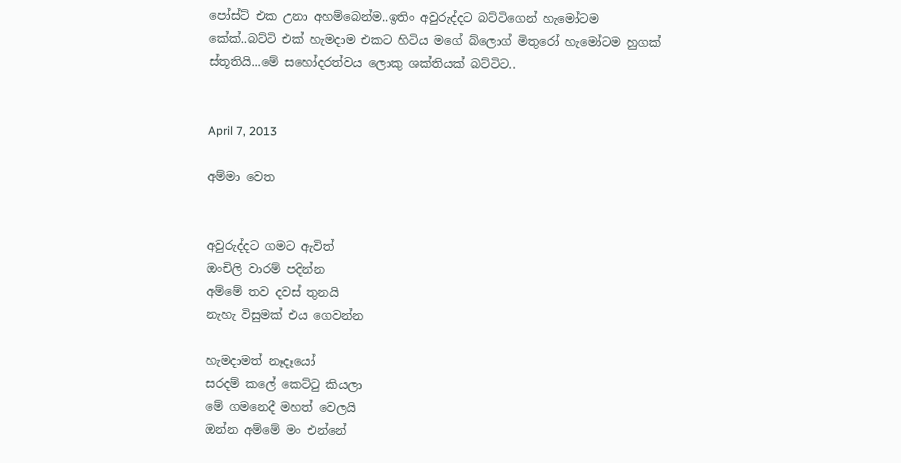පෝස්ට් එක උනා අහම්බෙන්ම..ඉතිං අවුරුද්දට බට්ටිගෙන් හැමෝටම කේක්..බට්ටි එක් හැමදාම එකට හිටිය මගේ බ්ලොග් මිතුරෝ හැමෝටම හුගක් ස්තූතියි...මේ සහෝදරත්වය ලොකු ශක්තියක් බට්ටිට..


April 7, 2013

අම්මා වෙත


අවුරුද්දට ගමට ඇවිත්
ඔංචිලි වාරම් පදින්න
අම්මේ තව දවස් තුනයි
නැහැ විසුමක් එය ගෙවන්න

හැමදාමත් නෑදෑයෝ
සරදම් කලේ කෙට්ටු කියලා
මේ ගමනෙදී මහත් වෙලයි
ඔන්න අම්මේ මං එන්නේ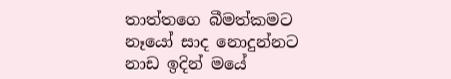තාත්තගෙ බීමත්කමට
නෑයෝ සාද නොදුන්නට
නාඩ ඉදින් මයේ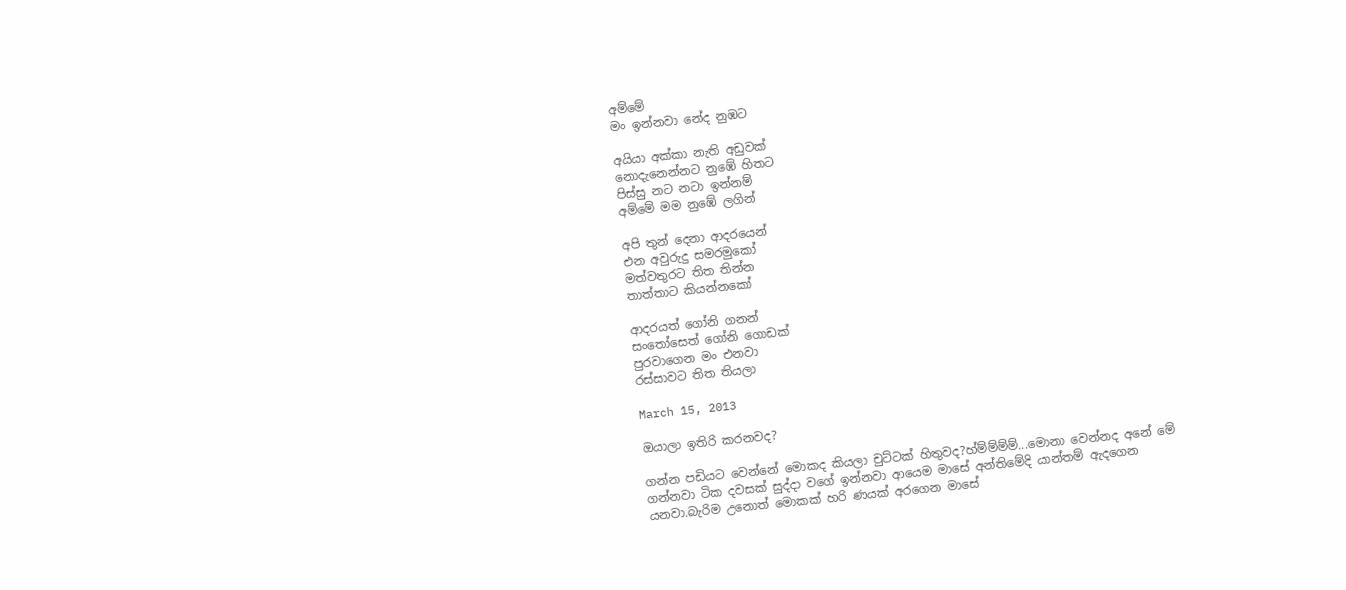අම්මේ
මං ඉන්නවා නේද නුඹට

අයියා අක්කා නැති අඩුවක්
නොදැනෙන්නට නුඹේ හිතට
පිස්සු නට නටා ඉන්නම්
අම්මේ මම නුඹේ ලගින්

අපි තුන් දෙනා ආදරයෙන්
එන අවුරුදු සමරමුකෝ
මත්වතුරට තිත තින්න
තාත්තාට කියන්නකෝ

ආදරයත් ගෝනි ගනන්
සංතෝසෙත් ගෝනි ගොඩක්
පුරවාගෙන මං එනවා
රස්සාවට තිත තියලා

March 15, 2013

ඔයාලා ඉතිරි කරනවද?

ගන්න පඩියට වෙන්නේ මොකද කියලා චුට්ටක් හිතුවද?හ්ම්ම්ම්ම්...මොනා වෙන්නද අනේ මේ ගන්නවා ටික දවසක් සුද්දා වගේ ඉන්නවා ආයෙම මාසේ අන්තිමේදි යාන්තම් ඇදගෙන යනවා.බැරිම උනොත් මොකක් හරි ණයක් අරගෙන මාසේ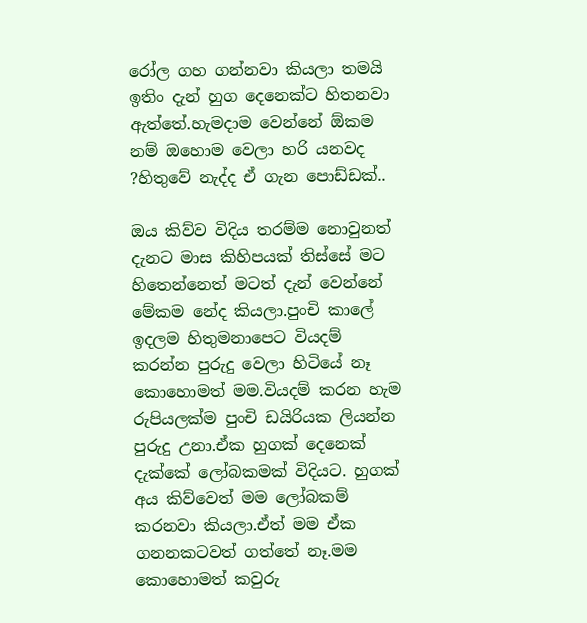රෝල ගහ ගන්නවා කියලා තමයි ඉතිං දැන් හුග දෙනෙක්ට හිතනවා ඇත්තේ.හැමදාම වෙන්නේ ඕකම නම් ඔහොම වෙලා හරි යනවද ?හිතුවේ නැද්ද ඒ ගැන පොඩ්ඩක්..

ඔය කිව්ව විදිය තරම්ම නොවුනත් දැනට මාස කිහිපයක් තිස්සේ මට හිතෙන්නෙත් මටත් දැන් වෙන්නේ මේකම නේද කියලා.පුංචි කාලේ ඉදලම හිතුමනාපෙට වියදම් කරන්න පුරුදු වෙලා හිටියේ නෑ කොහොමත් මම.වියදම් කරන හැම රුපියලක්ම පුංචි ඩයිරියක ලියන්න පුරුදු උනා.ඒක හුගක් දෙනෙක් දැක්කේ ලෝබකමක් විදියට. හුගක් අය කිව්වෙත් මම ලෝබකම් කරනවා කියලා.ඒත් මම ඒක ගනනකටවත් ගත්තේ නෑ.මම කොහොමත් කවුරු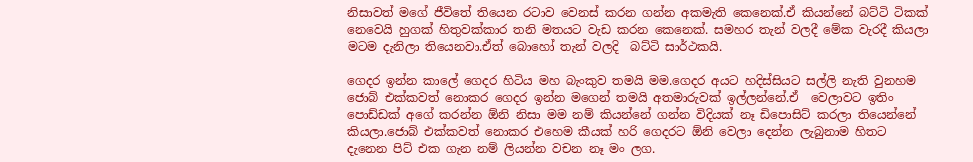නිසාවත් මගේ ජීවිතේ තියෙන රටාව වෙනස් කරන ගන්න අකමැති කෙනෙක්.ඒ කියන්නේ බට්ටි ටිකක් නෙවෙයි හුගක් හිතුවක්කාර තනි මතයට වැඩ කරන කෙනෙක්. සමහර තැන් වලදී මේක වැරදී කියලා මටම දැනිලා තියෙනවා.ඒත් බොහෝ තැන් වලදි  බට්ටි සාර්ථකයි.

ගෙදර ඉන්න කාලේ ගෙදර හිටිය මහ බැංකුව තමයි මම.ගෙදර අයට හදිස්සියට සල්ලි නැති වුනහම ජොබ් එක්කවත් නොකර ගෙදර ඉන්න මගෙන් තමයි අතමාරුවක් ඉල්ලන්නේ.ඒ  වෙලාවට ඉතිං පොඩ්ඩක් අගේ කරන්න ඕනි නිසා මම නම් කියන්නේ ගන්න විදියක් නෑ ඩිපොසිට් කරලා තියෙන්නේ කියලා.ජොබ් එක්කවත් නොකර එහෙම කීයක් හරි ගෙදරට ඕනි වෙලා දෙන්න ලැබුනාම හිතට දැනෙන පිට් එක ගැන නම් ලියන්න වචන නෑ මං ලග.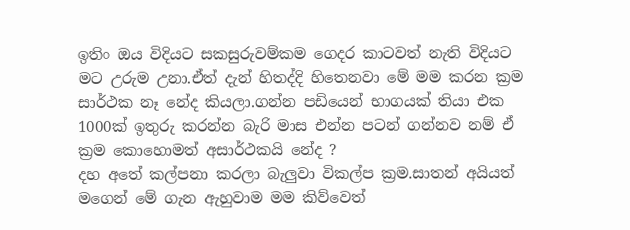ඉතිං ඔය විදියට සකසුරුවම්කම ගෙදර කාටවත් නැති විදියට මට උරුම උනා.ඒත් දැන් හිතද්දි හිතෙනවා මේ මම කරන ක්‍රම සාර්ථක නෑ නේද කියලා.ගන්න පඩියෙන් භාගයක් තියා එක 1000ක් ඉතුරු කරන්න බැරි මාස එන්න පටන් ගන්නව නම් ඒ ක්‍රම කොහොමත් අසාර්ථකයි නේද ?
දහ අතේ කල්පනා කරලා බැලුවා විකල්ප ක්‍රම.සාතන් අයියත් මගෙන් මේ ගැන ඇහුවාම මම කිව්වෙත්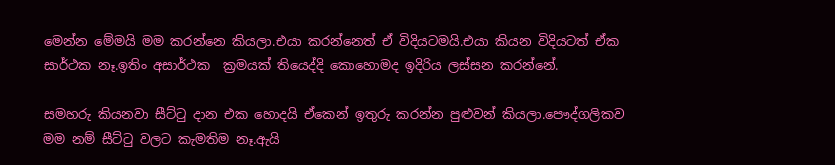මෙන්න මේමයි මම කරන්නෙ කියලා.එයා කරන්නෙත් ඒ විදියටමයි.එයා කියන විදියටත් ඒක සාර්ථක නෑ.ඉතිං අසාර්ථක  ක්‍රමයක් තියෙද්දි කොහොමද ඉදිරිය ලස්සන කරන්නේ.

සමහරු කියනවා සීට්ටු දාන එක හොදයි ඒකෙන් ඉතුරු කරන්න පුළුවන් කියලා.පෞද්ගලිකව මම නම් සීට්ටු වලට කැමතිම නෑ.ඇයි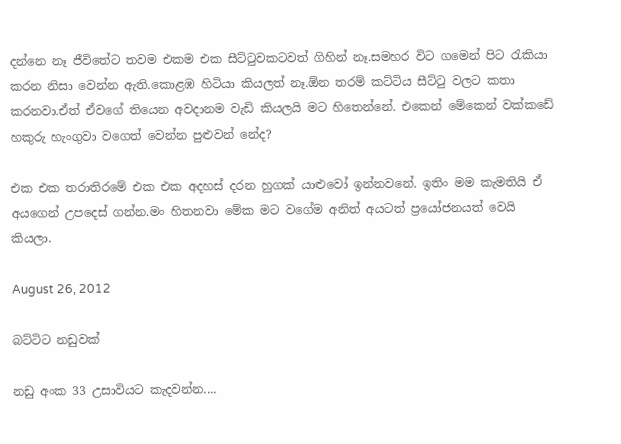දන්නෙ නෑ ජීවිතේට තවම එකම එක සීට්ටුවකටවත් ගිහින් නෑ.සමහර විට ගමෙන් පිට රැකියා කරන නිසා වෙන්න ඇති.කොළඹ හිටියා කියලත් නෑ.ඕන තරම් කට්ටිය සීට්ටු වලට කතා කරනවා.ඒත් ඒවගේ තියෙන අවදානම වැඩි කියලයි මට හිතෙන්නේ. එකෙන් මේකෙන් වක්කඩේ හකුරු හැංගුවා වගෙත් වෙන්න පුළුවන් නේද?

එක එක තරාතිරමේ එක එක අදහස් දරන හුගක් යාළුවෝ ඉන්නවනේ. ඉතිං මම කැමතියි ඒ අයගෙන් උපදෙස් ගන්න.මං හිතනවා මේක මට වගේම අනිත් අයටත් ප්‍රයෝජනයත් වෙයි කියලා.

August 26, 2012

බට්ටිට නඩුවක්

නඩු අංක 33 උසාවියට කැදවන්න....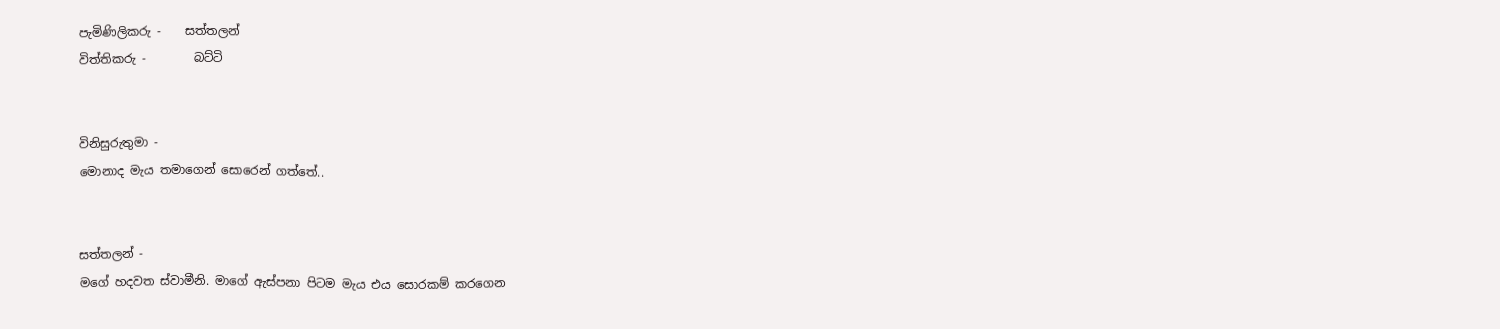පැමිණිලිකරු -    සත්තලන්
විත්තිකරු -        බට්ටි


විනිසුරුතුමා -
මොනාද මැය තමාගෙන් සොරෙන් ගත්තේ..


සත්තලන් -
මගේ හදවත ස්වාමීනි. මාගේ ඇස්පනා පිටම මැය එය සොරකම් කරගෙන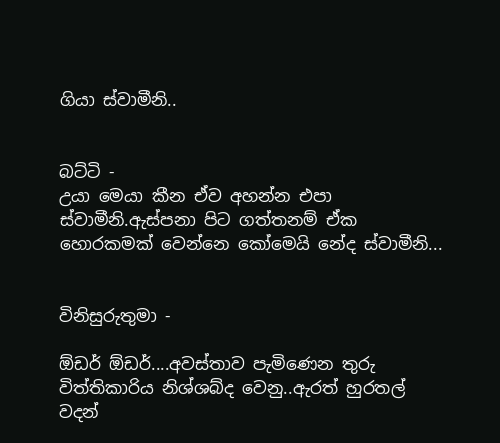ගියා ස්වාමීනි..


බට්ටි -
උයා මෙයා කීන ඒව අහන්න එපා ස්වාමීනි.ඇස්පනා පිට ගත්තනම් ඒක හොරකමක් වෙන්නෙ කෝමෙයි නේද ස්වාමීනි...


විනිසුරුතුමා -

ඕඩර් ඕඩර්....අවස්තාව පැමිණෙන තුරු විත්තිකාරිය නිශ්ශබ්ද වෙනු..ඇරත් හුරතල් වදන්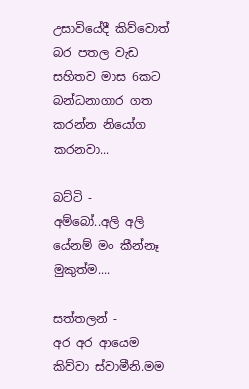උසාවියේදී කිව්වොත් බර පතල වැඩ සහිතව මාස 6කට බන්ධනාගාර ගත කරන්න නියෝග කරනවා...

බට්ටි -
අම්බෝ..අලි අලි යේනම් මං කීන්නෑ මුකුත්ම....

සත්තලන් -
අර අර ආයෙම කිව්වා ස්වාමීනි.මම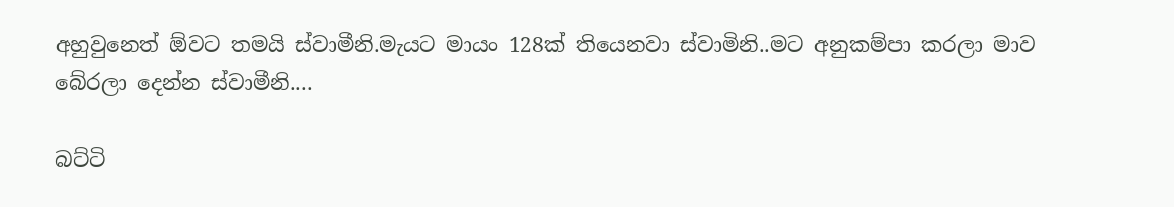අහුවුනෙත් ඕවට තමයි ස්වාමීනි.මැයට මායං 128ක් තියෙනවා ස්වාමිනි..මට අනුකම්පා කරලා මාව බේරලා දෙන්න ස්වාමීනි....

බට්ටි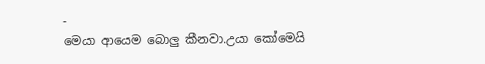-
මෙයා ආයෙම බොලු කීනවා.උයා කෝමෙයි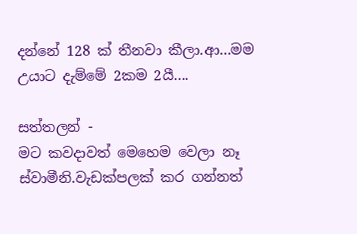දන්නේ 128 ක් තීනවා කීලා.ආ...මම උයාට දැම්මේ 2කම 2යී....

සත්තලන් -
මට කවදාවත් මෙහෙම වෙලා නෑ ස්වාමීනි.වැඩක්පලක් කර ගන්නත්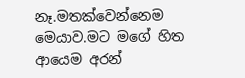නෑ.මතක්වෙන්නෙම මෙයාව.මට මගේ හිත ආයෙම අරන්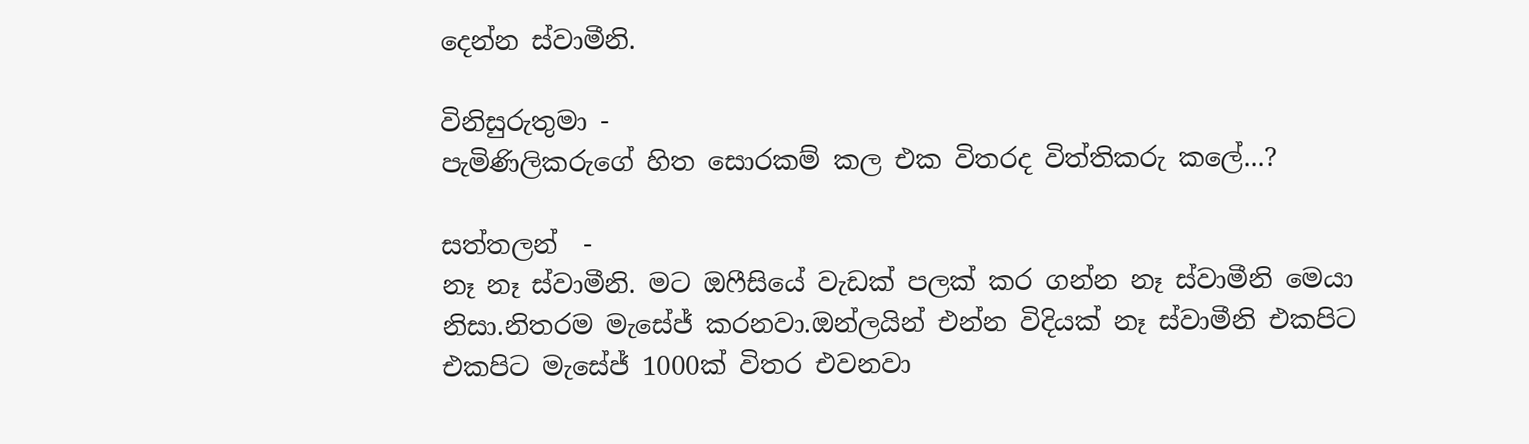දෙන්න ස්වාමීනි.

විනිසුරුතුමා -
පැමිණිලිකරුගේ හිත සොරකම් කල එක විතරද විත්තිකරු කලේ...?

සත්තලන්  -
නෑ නෑ ස්වාමීනි. මට ඔෆීසියේ වැඩක් පලක් කර ගන්න නෑ ස්වාමීනි මෙයා නිසා.නිතරම මැසේජ් කරනවා.ඔන්ලයින් එන්න විදියක් නෑ ස්වාමීනි එකපිට එකපිට මැසේජ් 1000ක් විතර එවනවා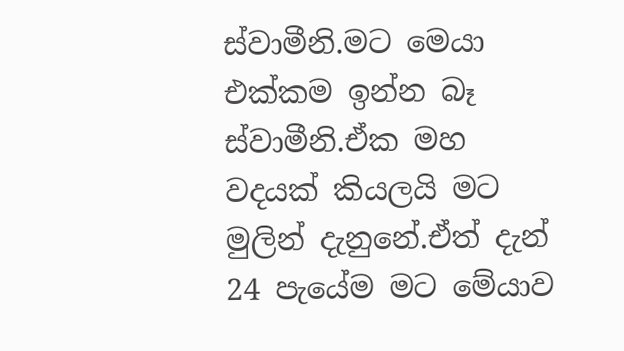ස්වාමීනි.මට මෙයා එක්කම ඉන්න බෑ ස්වාමීනි.ඒක මහ වදයක් කියලයි මට මුලින් දැනුනේ.ඒත් දැන් 24 පැයේම මට මේයාව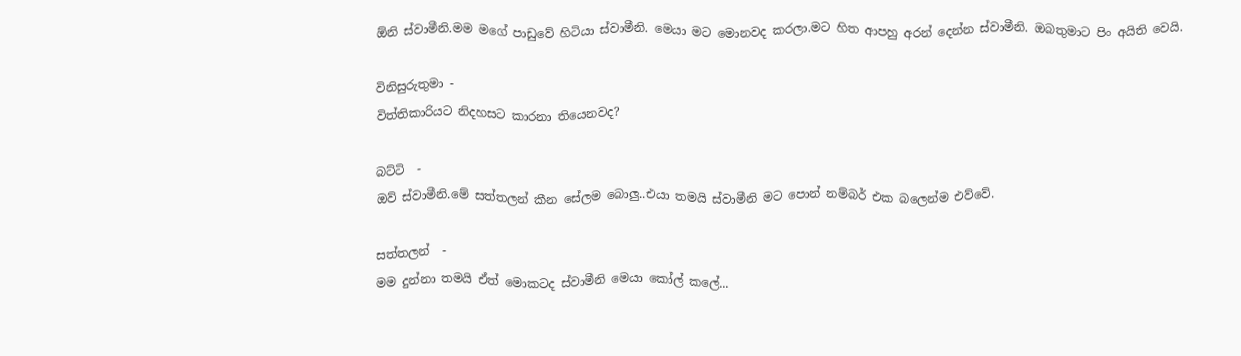ඕනි ස්වාමීනි.මම මගේ පාඩුවේ හිටියා ස්වාමීනි. මෙයා මට මොනවද කරලා.මට හිත ආපහු අරන් දෙන්න ස්වාමීනි. ඔබතුමාට පිං අයිති වෙයි.

විනිසුරුතුමා -
විත්තිකාරියට නිදහසට කාරනා තියෙනවද?

බට්ටි  -
ඔව් ස්වාමීනි.මේ සත්තලන් කීන සේලම බොලු..එයා තමයි ස්වාමීනි මට පොන් නම්බර් එක බලෙන්ම එව්වේ.

සත්තලන්  -
මම දුන්නා තමයි ඒත් මොකටද ස්වාමීනි මෙයා කෝල් කලේ...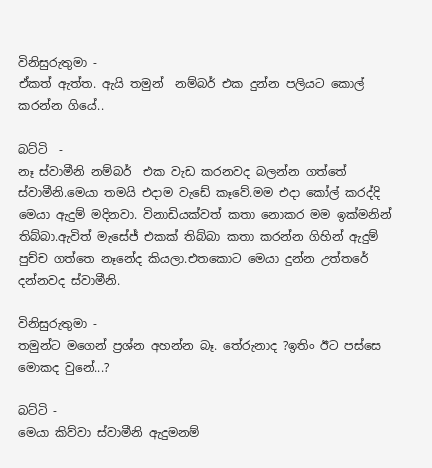විනිසුරුතුමා -
ඒකත් ඇත්ත. ඇයි තමුන් ‍ නම්බර් එක දුන්න පලියට කොල් කරන්න ගියේ..

බට්ටි  -
නෑ ස්වාමීනි නම්බර්  එක වැඩ කරනවද බලන්න ගත්තේ ස්වාමීනි.මෙයා තමයි එදාම වැඩේ කෑවේ.මම එදා කෝල් කරද්දි මෙයා ඇදුම් මදිනවා. විනාඩියක්වත් කතා නොකර මම ඉක්මනින් තිබ්බා.ඇවිත් මැසේජ් එකක් තිබ්බා කතා කරන්න ගිහින් ඇදුම් පුච්ච ගත්තෙ නෑනේද කියලා.එතකොට මෙයා දුන්න උත්තරේ දන්නවද ස්වාමීනි.

විනිසුරුතුමා -
තමුන්ට මගෙන් ප්‍රශ්න අහන්න බෑ. තේරුනාද ?ඉතිං ඊට පස්සෙ මොකද වුනේ...?

බට්ටි -
මෙයා කිව්වා ස්වාමීනි ඇදුමනම්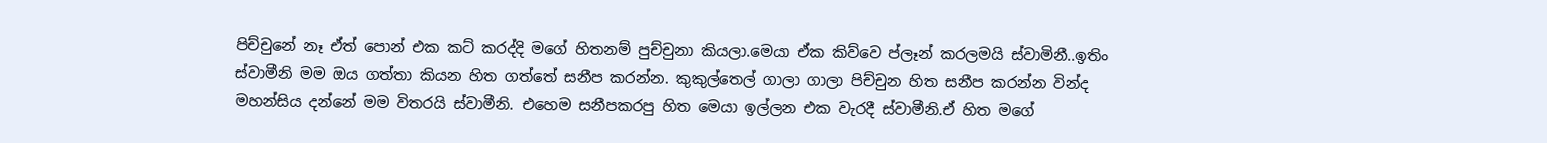පිච්චුනේ නෑ ඒත් පොන් එක කට් කරද්දි මගේ හිතනම් පුච්චුනා කියලා.මෙයා ඒක කිව්වෙ ප්ලෑන් කරලමයි ස්වාමිනී..ඉතිං ස්වාමීනි මම ඔය ගත්තා කියන හිත ගත්තේ සනීප කරන්න. කුකුල්තෙල් ගාලා ගාලා පිච්චුන හිත සනීප කරන්න වින්ද මහන්සිය දන්නේ මම විතරයි ස්වාමීනි. එහෙම සනීපකරපු හිත මෙයා ඉල්ලන එක වැරදී ස්වාමීනි.ඒ හිත මගේ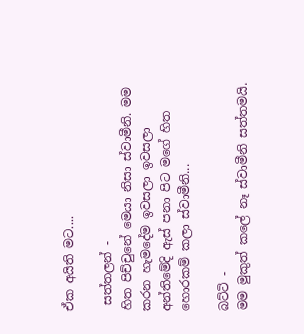ඒක අයිති මට....

 සත්තලන් -
හිත පිච්චුනේ මෙයා නිසා ස්වාමීනි. මම කරන හැමදේම ඉවසලා ඉවසලා අන්තිමේදි ඇස් පනා පිට මගේ හිත හොරකම් කලා ස්වාමීනි...

බට්ටි -
මම මුකුත් කලේ නෑ ස්වාමීනි සත්තමයි.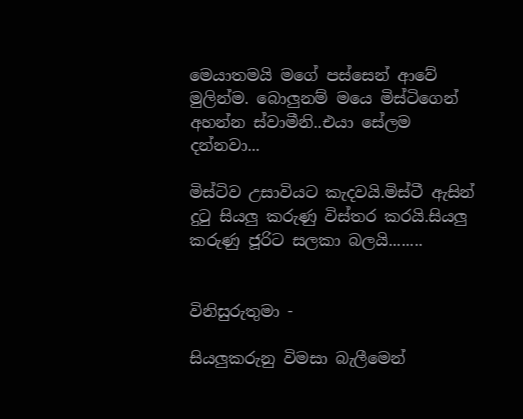මෙයාතමයි මගේ පස්සෙන් ආවේ මුලින්ම. බොලුනම් මයෙ මිස්ටිගෙන් අහන්න ස්වාමීනි..එයා සේලම දන්නවා...

මිස්ටිව උසාවියට කැදවයි.මිස්ටී ඇසින් දුටු සියලු කරුණු විස්තර කරයි.සියලු කරුණු ජූරිට සලකා බලයි........


විනිසුරුතුමා -

සියලුකරුනු විමසා බැලීමෙන්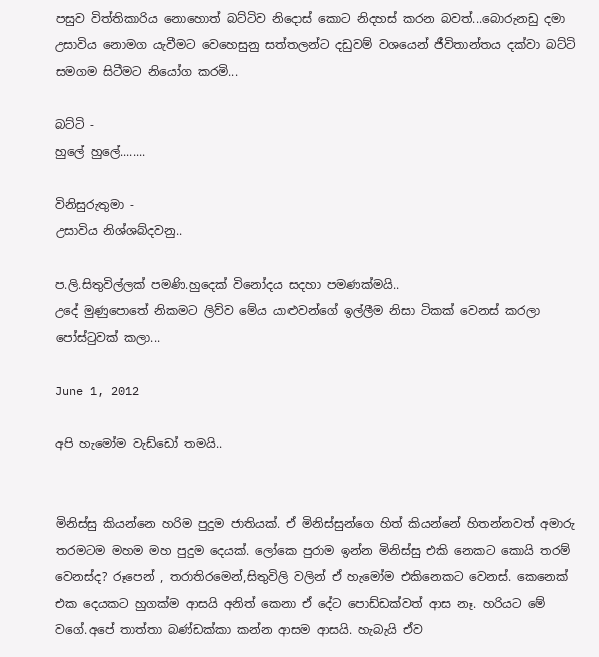පසුව විත්තිකාරිය නොහොත් බට්ටිව නිදොස් කොට නිදහස් කරන බවත්...බොරුනඩු දමා උසාවිය නොමග යැවීමට වෙහෙසුනු සත්තලන්ට දඩුවම් වශයෙන් ජීවිතාන්තය දක්වා බට්ටි සමගම සිටීමට නියෝග කරමි...

බට්ටි -
හුලේ හුලේ........

විනිසුරුතුමා -
උසාවිය නිශ්ශබ්දවනු..

ප.ලි.සිතුවිල්ලක් පමණි.හුදෙක් විනෝදය සදහා පමණක්මයි..
උදේ මුණුපොතේ නිකමට ලිව්ව මේය යාළුවන්ගේ ඉල්ලීම නිසා ටිකක් වෙනස් කරලා පෝස්ටුවක් කලා...

June 1, 2012

අපි හැමෝම වැඩ්ඩෝ තමයි..


මිනිස්සු කියන්නෙ හරිම පුදුම ජාතියක්. ඒ මිනිස්සුන්ගෙ හිත් කියන්නේ හිතන්නවත් අමාරු තරමටම මහම මහ පුදුම දෙයක්. ලෝකෙ පුරාම ඉන්න මිනිස්සු එකි නෙකට කොයි තරම් වෙනස්ද? රූපෙන් , තරාතිරමෙන්,සිතුවිලි වලින් ඒ හැමෝම එකිනෙකට වෙනස්. කෙනෙක් එක දෙයකට හුගක්ම ආසයි අනිත් කෙනා ඒ දේට පොඩ්ඩක්වත් ආස නෑ. හරියට මේ වගේ.අපේ තාත්තා බණ්ඩක්කා කන්න ආසම ආසයි. හැබැයි ඒව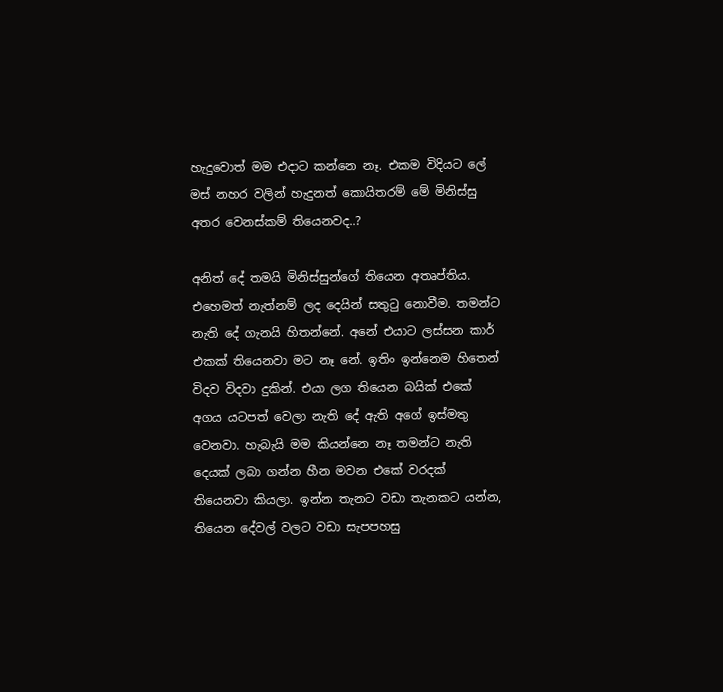හැදුවොත් මම එදාට කන්නෙ නෑ. එකම විදියට ලේ මස් නහර වලින් හැදුනත් කොයිතරම් මේ මිනිස්සු අතර වෙනස්කම් තියෙනවද..?

අනිත් දේ තමයි මිනිස්සුන්ගේ තියෙන අතෘප්තිය. එහෙමත් නැත්නම් ලද දෙයින් සතුටු නොවීම. තමන්ට නැති දේ ගැනයි හිතන්නේ. අනේ එයාට ලස්සන කාර් එකක් තියෙනවා මට නෑ නේ. ඉතිං ඉන්නෙම හිතෙන් විදව විදවා දුකින්. එයා ලග තියෙන බයික් එකේ අගය යටපත් වෙලා නැති දේ ඇති අගේ ඉස්මතු වෙනවා. හැබැයි මම කියන්නෙ නෑ තමන්ට නැති දෙයක් ලබා ගන්න හීන මවන එකේ වරදක් තියෙනවා කියලා. ඉන්න තැනට වඩා තැනකට යන්න, තියෙන දේවල් වලට වඩා සැපපහසු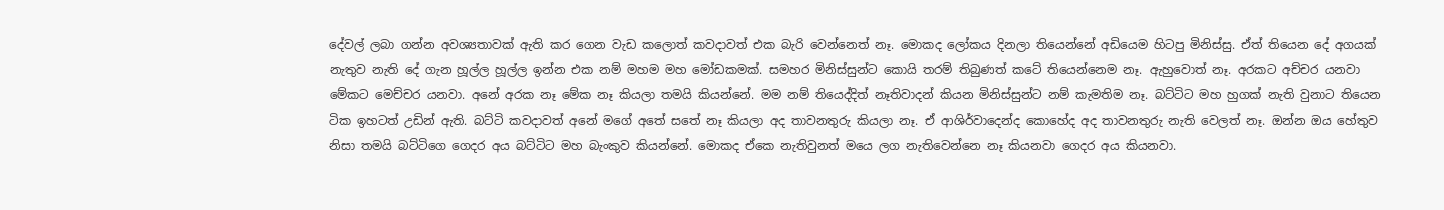දේවල් ලබා ගන්න අවශ්‍යතාවක් ඇති කර ගෙන වැඩ කලොත් කවදාවත් එක බැරි වෙන්නෙත් නෑ. මොකද ලෝකය දිනලා තියෙන්නේ අඩියෙම හිටපු මිනිස්සු. ඒත් තියෙන දේ අගයක් නැතුව නැති දේ ගැන හූල්ල හූල්ල ඉන්න එක නම් මහම මහ මෝඩකමක්. සමහර මිනිස්සුන්ට කොයි තරම් තිබුණත් කටේ තියෙන්නෙම නෑ. ඇහුවොත් නෑ. අරකට අච්චර යනවා මේකට මෙච්චර යනවා. අනේ අරක නෑ මේක නෑ කියලා තමයි කියන්නේ. මම නම් තියෙද්දිත් නෑතිවාදන් කියන මිනිස්සුන්ට නම් කැමතිම නෑ. බට්ටිට මහ හුගක් නැති වුනාට තියෙන ටික ඉහටත් උඩින් ඇති. බට්ටි කවදාවත් අනේ මගේ අතේ සතේ නෑ කියලා අද තාවන‍තුරු කියලා නෑ. ඒ ආශිර්වාදෙන්ද කොහේද අද තාවනතුරු නැති වෙලත් නෑ. ඔන්න ඔය හේතුව නිසා තමයි බට්ටිගෙ ගෙදර අය බට්ටිට මහ බැංකුව කියන්නේ. මොකද ඒකෙ නැතිවුනත් මයෙ ලග නැතිවෙන්නෙ නෑ කියනවා ගෙදර අය කියනවා.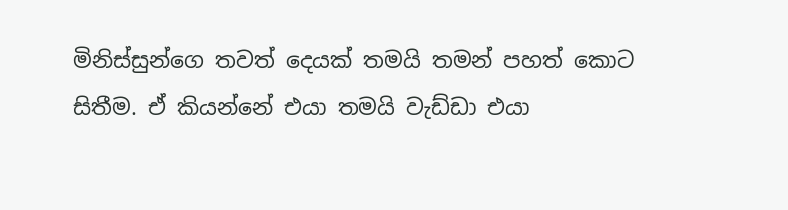මිනිස්සුන්ගෙ තවත් දෙයක් තමයි තමන් පහත් කොට සිතීම. ඒ කියන්නේ එයා තමයි වැඩ්ඩා එයා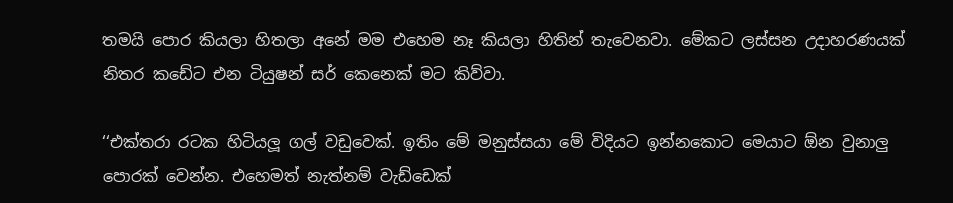තමයි පොර කියලා හිතලා අනේ මම එහෙම නෑ කියලා හිතින් තැවෙනවා. මේකට ලස්සන උදාහරණයක් නිතර කඩේට එන ටියුෂන් සර් කෙනෙක් මට කිව්‍වා.

‘‘එක්තරා රටක හිටියලූ ගල් වඩුවෙක්. ඉතිං මේ මනුස්ස‍යා මේ විදියට ඉන්නකොට මෙයාට ඕන වුනාලු පොරක් වෙන්න. එහෙමත් නැත්නම් වැඩ්ඩෙක්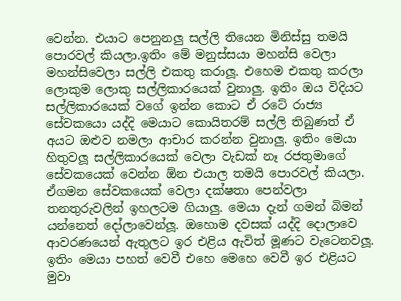වෙන්න. එයාට පෙනුනලු සල්ලි තියෙන මිනිස්සු තමයි පොරවල් කියලා.ඉතිං මේ මනුස්සයා මහන්සි වෙලා මහන්සිවෙලා සල්ලි එකතු කරාලූ. එහෙම එකතු කරලා ලොකුම ලොකු සල්ලිකාරයෙක් වුනාලු. ඉතිං ඔය විදියට සල්ලිකාරයෙක් වගේ ඉන්න කොට ඒ රටේ රාජ්‍ය සේවකයො යද්දි මෙයාට කොයිතරම් සල්ලි තිබුණත් ඒ අයට ඔළුව නමලා ආචාර කරන්න වුනාලු. ඉතිං මෙයා හිතුවලූ සල්ලිකාරයෙක් වෙලා වැඩක් නෑ රජතුමාගේ සේවකයෙක් වෙන්න ඕන එයාල තමයි පොරවල් කියලා. ඒගමන සේවකයෙක් වෙලා දක්ෂතා පෙන්වලා තනතුරුවලින් ඉහලටම ගියාලු. මෙයා දැන් ගමන් බිමන් යන්නෙත් දෝලාවෙන්ලූ. ඔහොම දවසක් යද්දි දොලාවෙ ආවරණයෙන් ඇතුලට ඉර එළිය ඇවිත් මූණට වැටෙනවලූ. ඉතිං මෙයා පහත් වෙවී එහෙ මෙහෙ වෙවී ඉර එළියට මුවා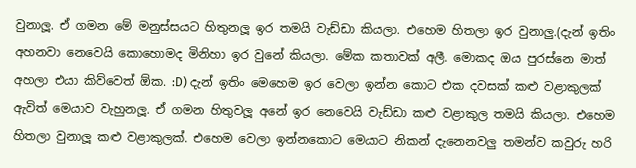වුනාලූ. ඒ ගමන මේ මනුස්සයට හිතුනලූ ඉර තමයි වැඩ්ඩා කියලා. එහෙම හිතලා ඉර වුනාලු.(දැන් ඉතිං අහනවා නෙවෙයි කොහොමද මිනිහා ඉර වුනේ කියලා. මේක කතාවක් අලී. මොකද ඔය පුරස්නෙ මාත් අහලා එයා කිව්වෙත් ඕක. :D) දැන් ඉතිං මෙහෙම ඉර වෙලා ඉන්න කොට එක දවසක් කළු වළාකුලක් ඇවිත් මෙයාව වැහුනලූ. ඒ ගමන හිතුවලූ අනේ ඉර නෙවෙයි වැඩ්ඩා කළු වළාකුල තමයි කියලා. එහෙම හිතලා වුනාලූ කළු වළාකුලක්. එහෙම වෙලා ඉන්න‍කොට මෙයාට නිකන් දැනෙනවලු තමන්ව කවුරු හරි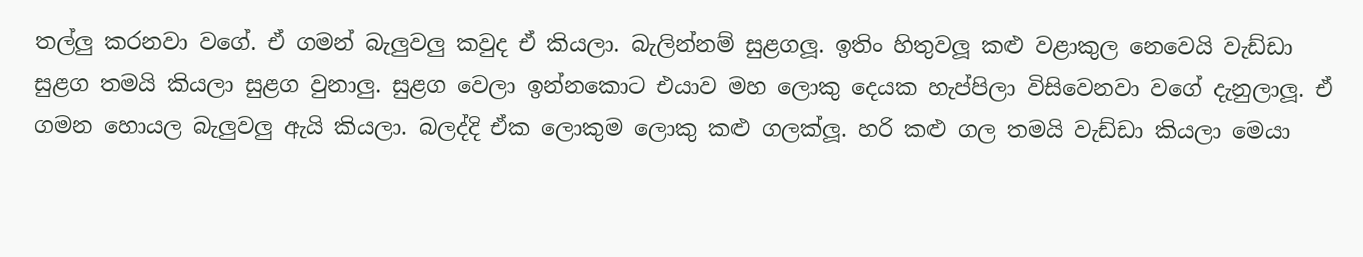තල්ලු කරනවා වගේ. ඒ ගමන් බැලුවලු කවුද ඒ කියලා. බැලින්නම් සුළගලූ. ඉතිං හිතුවලූ කළු වළාකුල නෙවෙයි වැඩ්ඩා සුළග තමයි කියලා සුළග වුනාලු. සුළග වෙලා ඉන්න‍‍කොට එයාව මහ ‍ලොකු දෙයක හැප්පිලා විසිවෙනවා වගේ දැනුලාලූ. ඒ ගමන හොයල බැලුවලු ඇයි කියලා. බලද්දි ඒක ‍ලොකුම ලොකු කළු ගලක්ලූ. හරි කළු ගල තමයි වැඩ්ඩා කියලා මෙයා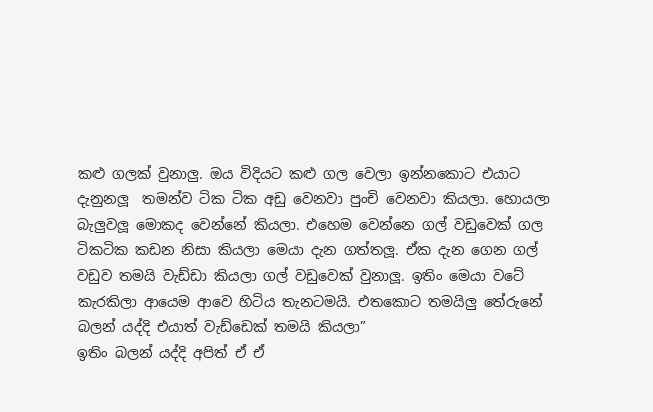කළු ගලක් වුනාලු. ඔය විදියට කළු ගල වෙලා ඉන්නකොට එයාට දැනුනලූ  තමන්ව ටික ටික අඩු වෙනවා පුංචි වෙනවා කියලා. හොයලා බැලුවලූ මොකද වෙන්නේ කියලා. එහෙම වෙන්නෙ ගල් වඩුවෙක් ගල ටිකටික කඩන නිසා කියලා මෙයා දැන ගත්තලූ. ඒක දැන ගෙන ගල් වඩුව තමයි වැඩ්ඩා කියලා ගල් වඩුවෙක් වුනාලූ. ඉතිං මෙයා වටේ කැරකිලා ආයෙම ආවෙ හිටිය තැනටමයි. එත‍කොට තමයිලු තේරුනේ බලන් යද්දි එයාත් වැඩ්ඩෙක් තමයි කියලා”
ඉතිං බලන් යද්දි අපිත් ඒ ඒ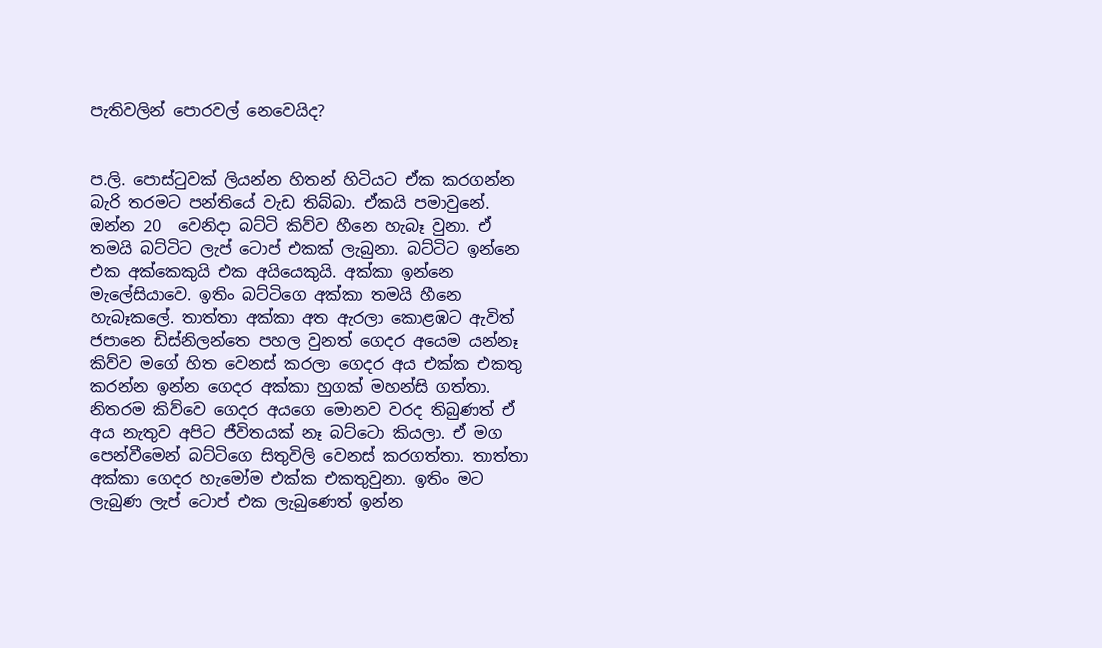පැතිවලින් පොරවල් නෙවෙයිද?


ප.ලි. පොස්ටුවක් ලියන්න හිතන් හිටියට ඒක කරගන්න බැරි තරමට පන්තියේ වැඩ තිබ්බා. ඒකයි පමාවුනේ. ඔන්න 20  වෙනිදා බට්ටි කිව්ව හීනෙ හැබෑ වුනා. ඒ තමයි බට්ටිට ලැප් ටොප් එකක් ලැබුනා. බට්ටිට ඉන්නෙ එක අක්කෙකුයි එක අයියෙකුයි. අක්කා ඉන්නෙ මැලේසියාවෙ. ඉතිං බට්ටිගෙ අක්කා තමයි හීනෙ හැබෑකලේ. තාත්තා අක්කා අත ඇරලා කොළඹට ඇවිත් ජපානෙ ඩිස්නිලන්තෙ පහල වුනත් ගෙදර අයෙම යන්නෑ කිව්ව මගේ හිත වෙනස් කරලා ගෙදර අය එක්ක එකතු කරන්න ඉන්න ගෙදර අක්කා හුගක් මහන්සි ගත්තා. නිතරම කිව්වෙ ගෙදර අයගෙ මොනව වරද තිබුණත් ඒ අය නැතුව අපිට ජීවිතයක් නෑ බට්ටො කියලා. ඒ මග පෙන්වීමෙන් බට්ටිගෙ සිතුවිලි වෙනස් කරගත්තා. තාත්තා අක්කා ගෙදර හැමෝම එක්ක එකතුවුනා. ඉතිං මට ලැබුණ ලැප් ටොප් එක ලැබුණෙත් ඉන්න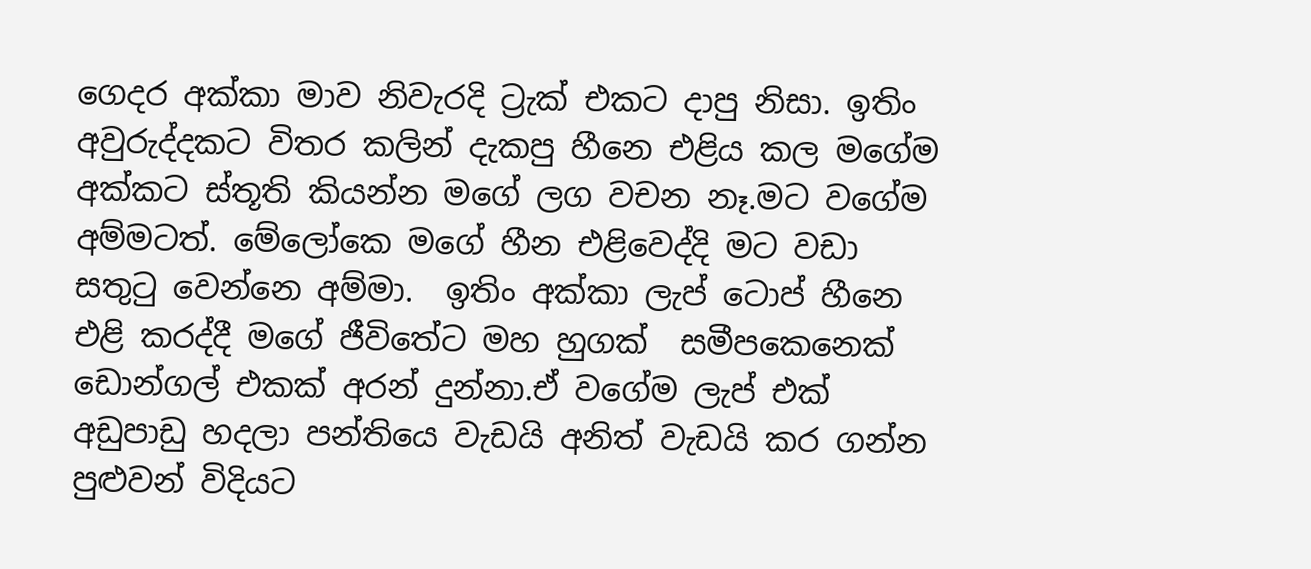ගෙදර අක්කා මාව නිවැරදි ට්‍රැක් එකට දාපු නිසා. ඉතිං අවුරුද්දකට විතර කලින් දැකපු හීනෙ එළිය කල මගේම අක්කට ස්තූති කියන්න මගේ ලග වචන නෑ.මට වගේම අම්මටත්. මේලෝකෙ මගේ හීන එළිවෙද්දි මට වඩා සතුටු වෙන්නෙ අම්මා.  ඉතිං අක්කා ලැප් ටොප් හීනෙ එළි කරද්දී මගේ ජීවිතේට මහ හුගක්  සමීපකෙනෙක් ඩොන්ගල් එකක් අරන් දුන්නා.ඒ ව‍ගේම ලැප් එක් අඩුපාඩු හදලා පන්තියෙ වැඩයි අනිත් වැඩයි කර ගන්න පුළුවන් විදියට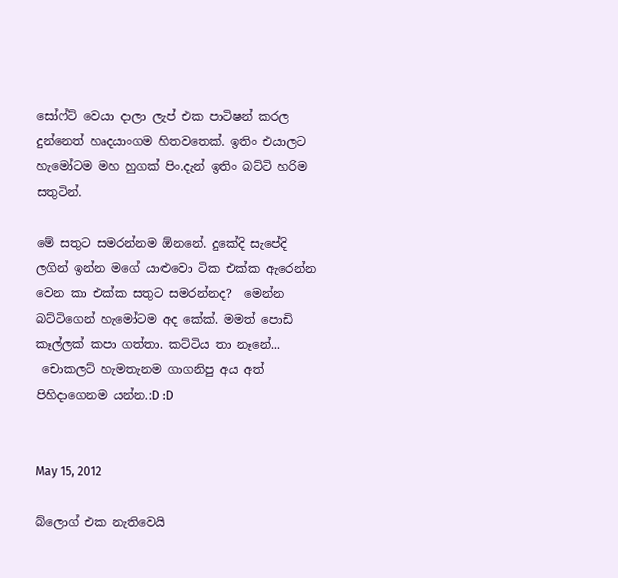සෝෆ්ට් වෙයා දාලා ලැප් එක පාටිෂන් කරල දුන්නෙත් හෘදයාංගම හිතවතෙක්. ඉතිං එයාලට හැමෝටම මහ හුගක් පිං.දැන් ඉතිං බට්ටි හරිම සතුටින්.

මේ සතුට සමරන්නම ඕනනේ. දුකේදි සැපේදි ලගින් ඉන්න මගේ යාළුවො ටික එක්ක ඇරෙන්න වෙන කා එක්ක සතුට සමරන්නද?  මෙන්න බට්ටිගෙන් හැමෝටම අද කේක්. මමත් පොඩි කෑල්ලක් කපා ගත්තා. කට්ටිය තා නෑනේ...
 චොකලට් හැමතැනම ගාගනිපු අය අත් පිහිදාගෙනම යන්න.:D :D


May 15, 2012

බ්ලොග් එක නැතිවෙයි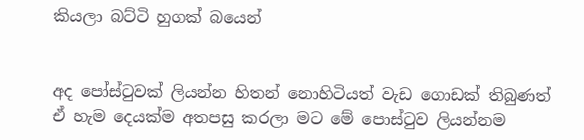කියලා බට්ටි හුගක් බයෙන්


අද පෝස්ටුවක් ලියන්න හිතන් නොහිටියත් වැඩ ගොඩක් තිබුණත් ඒ හැම දෙයක්ම අතපසු කරලා මට මේ පොස්ටුව ලියන්නම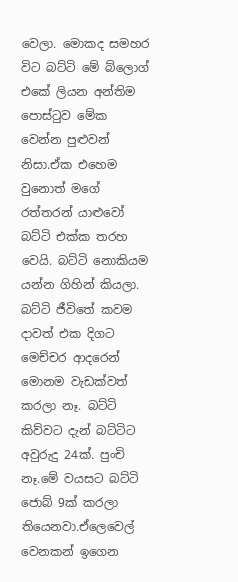වෙලා. මොකද සමහර විට බට්ටි මේ බ්ලොග් එකේ ලියන අන්තිම පොස්ටුව මේක වෙන්න පුළුවන් නිසා.ඒක එහෙම වුනොත් මගේ රත්තරන් යාළුවෝ බට්ටි එක්ක තරහ වෙයි. බට්ටි නොකියම යන්න ගිහින් කියලා.
බට්ටි ජීවිතේ කවම දාවත් එක දිගට මෙච්චර ආදරෙන් මොනම වැඩක්වත් කරලා නෑ. බට්ටි කිව්වට දැන් බට්ටිට අවුරුදු 24ක්. පුංචි නෑ.මේ වයසට බට්ටි ජොබ් 9ක් කරලා තියෙනවා.ඒලෙවෙල් වෙනකන් ඉගෙන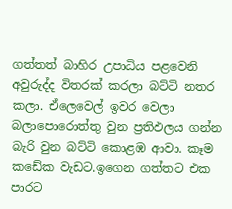ගත්තත් බාහිර උපාධිය පළවෙනි අවුරුද්ද විතරක් කරලා බට්ටි නතර කලා. ඒලෙවෙල් ඉවර වෙලා බලාපොරොත්තු වුන ප්‍රතිඵලය ගන්න බැරි වුන බට්ටි කොළඹ ආවා. කෑම කඩේක වැඩට.ඉගෙන ගත්තට එක පාරට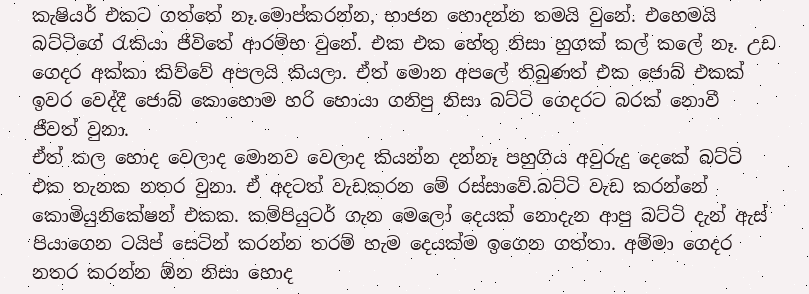කැෂියර් එකට ගත්තේ නෑ.මොප්කරන්න, භාජන හොදන්න තමයි වුනේ. එහෙමයි බට්ටිගේ රැකියා ජීවිතේ ආරම්භ වුනේ. එක එක හේතු නිසා හුගක් කල් කලේ නෑ. උඩ ගෙදර අක්කා කිව්වේ අපලයි කියලා. ඒත් මොන අපලේ තිබුණත් එක ජොබ් එකක් ඉවර වෙද්දී ජොබ් කොහොම හරි හොයා ගනිපු නිසා බට්ටි ගෙදරට බරක් නොවී ජීවත් ‍වුනා.
ඒත් කල හොද වෙලාද මොනව වෙලාද කියන්න දන්නෑ පහුගිය අවුරුදු දෙකේ බට්ටි එක තැනක නතර වුනා. ඒ අදටත් වැඩකරන මේ රස්සාවේ.බට්ටි වැඩ කරන්නේ කොමියුනිකේෂන් එකක. කම්පියුටර් ගැන මෙලෝ දෙයක් නොදැන ආපු බට්ටි දැන් ඇස් පියාගෙන ටයිප් සෙටින් කරන්න තරම් හැම දෙයක්ම ඉගෙන ගත්තා. අම්මා ගෙදර නතර කරන්න ඕන නිසා හොද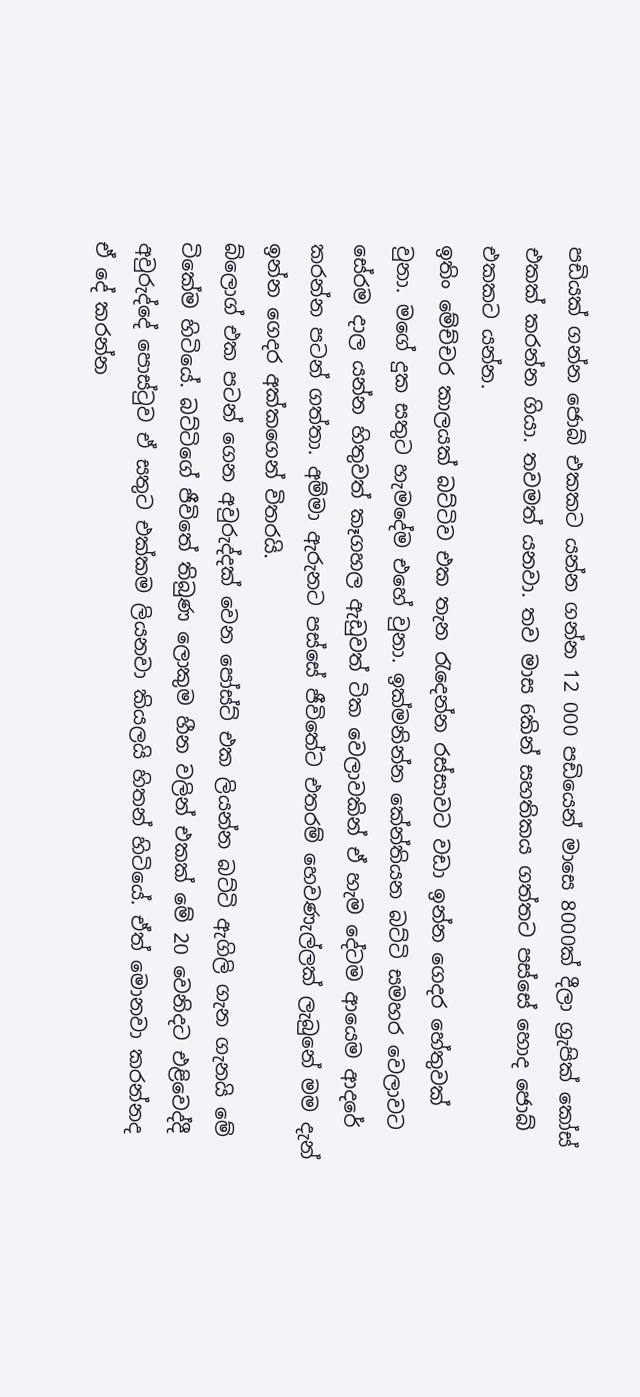පඩියක් ගන්න ජොබ් එකකට යන්න ගන්න 12 000 පඩියෙන් මාසෙ 8000ක් දීලා ග්‍රැපික් කෝස් එකක් කරන්න ගියා. තවමත් යනවා. තව මාස 6කින් සහතිකය ගත්තට පස්සේ හොද ජොබ් එකකට යන්න.
ඉතිං මේච්චර කාලයක් බට්ටිව එක තැන රැදෙන්න රස්සාවට වඩා ඉන්න ගෙදර හේතුවක් වුනා. මගේ දුක සතුට හැමදේම එහේ වුනා. ඉක්මනින්න කේන්තියන බට්ටි සමහර වෙලාවට සේරම දාල යන්න හිතුවත් කෑගහල ඇඩුවත් ටික වෙලාවකින් ඒ හැම දේටම ආයෙම ආදරේ කරන්න පටන් ගත්තා. අම්මා ඇරුනට පස්සේ ජීවිතේට එතරම් හෙවණැල්ලක් ලැබුනේ මම දැන් ඉන්න ගෙදර අක්කගෙන් විතරයි.
බ්ලොග් එක පටන් ගෙන අවුරුද්දක් වෙන පෝස්ට් එක ලියන්න බට්ටි ඇගිලි ගැන ගැනයි මේ ටිකේම හිටියේ. බට්ටිගේ ජීවිතේ තිබුණ ලොකුම හීන වලින් එකක් මේ 20 වෙනිදට එළිවෙද්දී අවුරුද්දේ පොස්ටුව ඒ සතුට එක්කම ලියනවා කියලයි හිතන් හිටියේ. ඒත් මොනවා කරන්නද ඒ දේ කරන්න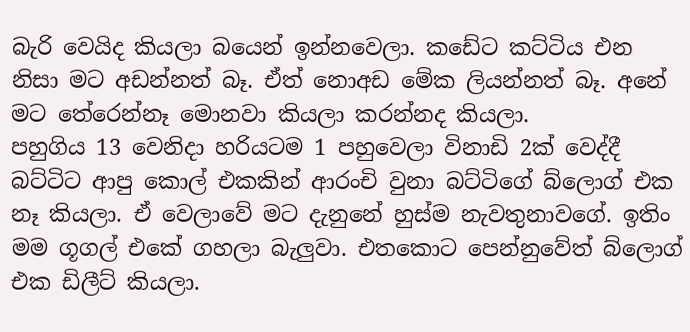බැරි වෙයිද කියලා බයෙන් ඉන්නවෙලා. කඩේට කට්ටිය එන නිසා මට අඩන්නත් බෑ. ඒත් නොඅඩ මේක ලියන්නත් බෑ. අනේ ම‍ට තේරෙන්නෑ මොනවා කියලා කරන්නද කියලා.
පහුගිය 13 වෙනිදා හරියටම 1 පහුවෙලා විනාඩි 2ක් වෙද්දී බට්ටිට ආපු කොල් එකකින් ආරංචි වුනා බට්ටිගේ බ්ලොග් එක නෑ කියලා. ඒ වෙලාවේ මට දැනුනේ හුස්ම නැවතුනාවගේ. ඉතිං මම ගූගල් එකේ ගහලා බැලුවා. එතකොට පෙන්නුවේත් බ්ලොග් එක ඩිලීට් කියලා.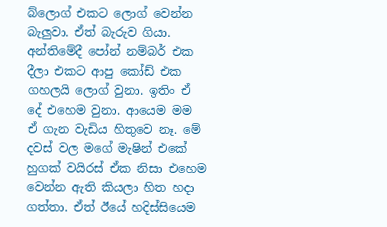බ්ලොග් එකට ලොග් වෙන්න බැලුවා. ඒත් බැරුව ගියා. අන්තිමේදී පෝන් නම්බර් එක දීලා එකට ආපු කෝඩ් එක ගහලයි ලොග් වුනා. ඉතිං ඒ දේ එහෙම වුනා. ආයෙම මම ඒ ගැන වැඩිය හිතුවෙ නෑ. මේ දවස් වල මගේ මැෂින් එකේ හුගක් වයිරස් ඒක නිසා එහෙම වෙන්න ඇති කියලා හිත හදා ගත්තා. ඒත් ඊයේ හදිස්සියෙම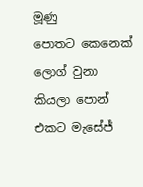මූණු පොතට ‍කෙනෙක් ලොග් වුනා කියලා පොන් එකට මැසේජ්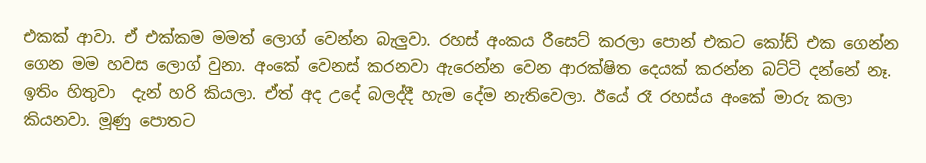එකක් ආවා. ඒ එක්කම මමත් ලොග් වෙන්න බැලුවා. රහස් අංකය රීසෙට් කරලා පොන් එකට කෝඩ් එක ගෙන්න ගෙන මම හවස ලොග් වුනා. අංකේ වෙනස් කරනවා ඇරෙන්න වෙන ආරක්ෂිත දෙයක් කරන්න බට්ටි දන්නේ නෑ. ඉතිං හිතුවා  දැන් හරි කියලා. ඒත් අද උදේ බලද්දී හැම දේම නැතිවෙලා. ඊයේ රෑ රහස්ය අංකේ මාරු කලා කියනවා. මූණු පොතට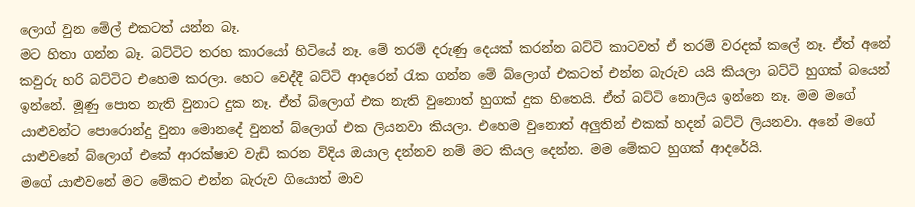ලොග් වුන මේල් එකටත් යන්න බෑ.
මට හිතා ගන්න බෑ. බට්ටිට තරහ කාරයෝ හිටියේ නෑ. මේ තරම් දරුණු දෙයක් කරන්න බට්ටි කාටවත් ඒ තරම් වරදක් කලේ නෑ. ඒත් අනේ කවුරු හරි බට්ටිට එහෙම කරලා. හෙට වෙද්දී බට්ටි ආදරෙන් රැක ගන්න මේ බ්ලොග් එකටත් එන්න බැරුව යයි කියලා බට්ටි හුගක් බයෙන් ඉන්නේ. මූණු පොත නැති වුනාට දුක නෑ. ඒත් බ්ලොග් එක නැති වුනොත් හුගක් දුක හිතෙයි. ඒත් බට්ටි නොලිය ඉන්නෙ නෑ. මම ම‍ගේ යාළුවන්ට පොරොන්දු වුනා මොනදේ වුනත් බ්ලොග් එක ලියනවා කියලා. එහෙම වුනොත් අලුතින් එකක් හදන් බට්ටි ලියනවා. අනේ මගේ යාළුවනේ බ්ලොග් එකේ ආරක්ෂාව වැඩි කරන විදිය ඔයාල දන්නව නම් මට කියල දෙන්න. මම මේකට හුගක් ආදරේයි.
මගේ යාළුවනේ මට මේකට එන්න බැරුව ගියොත් මාව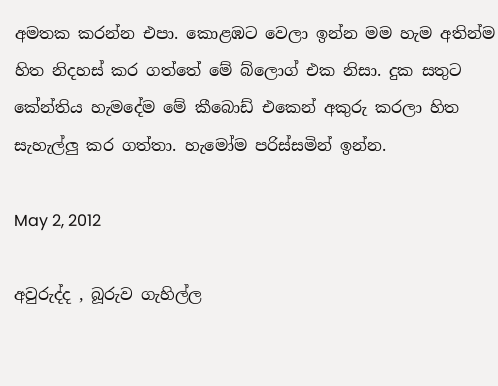අමතක කරන්න එපා. කොළඹට වෙලා ඉන්න මම හැම අතින්ම හිත නිදහස් කර ගත්තේ මේ බ්ලොග් එක නිසා. දුක සතුට කේන්තිය හැමදේම මේ කීබොඩ් එකෙන් අකුරු කරලා හිත සැහැල්ලු කර ගත්තා. හැමෝම පරිස්සමින් ඉන්න.

May 2, 2012

අවුරුද්ද , බූරුව ගැහිල්ල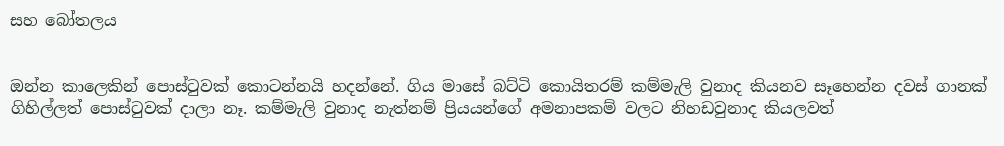සහ බෝතලය


ඔන්න කාලෙකින් පොස්ටුවක් කොටන්නයි හදන්නේ. ගිය මාසේ බට්ටි කොයිතරම් කම්මැලි වුනාද කියනව සෑහෙන්න දවස් ගානක් ගිහිල්ලත් පොස්ටුවක් දාලා නෑ. කම්මැලි වුනාද නැත්නම් ප්‍රියයන්ගේ අමනාපකම් වලට නිහඩවුනාද කියලවත්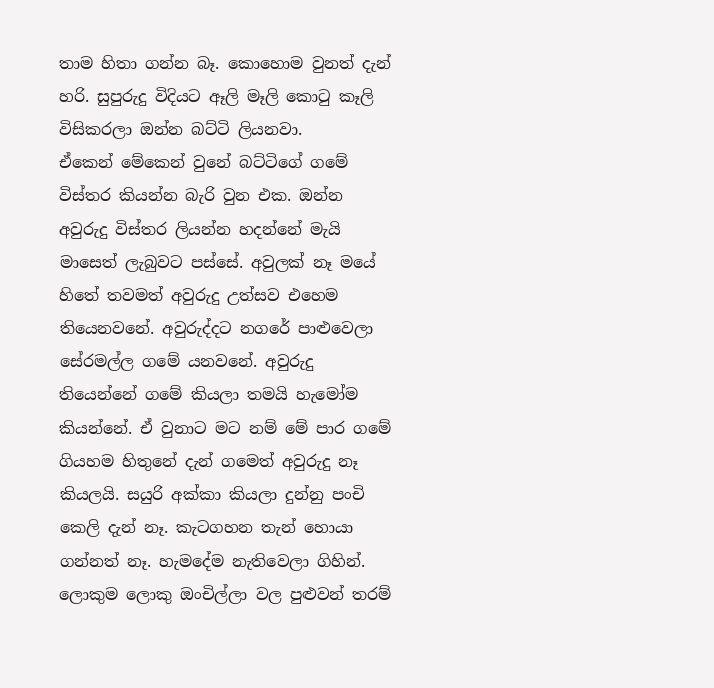තාම හිතා ගන්න බෑ. කොහොම වුනත් දැන් හරි. සුපුරුදු විදියට ඈලි මෑලි කොටු කෑලි විසිකරලා ඔන්න බට්ටි ලියනවා.
ඒකෙන් මේකෙන් වුනේ බට්ටිගේ ගමේ විස්තර කියන්න බැරි වුන එක. ඔන්න අවුරුදු විස්තර ලියන්න හදන්නේ මැයි මාසෙත් ලැබුවට පස්සේ. අවුලක් නෑ මයේ හිතේ තවමත් අවුරුදු උත්සව එහෙම තියෙනවනේ. අවුරුද්දට නගරේ පාළුවෙලා සේරමල්ල ගමේ යනවනේ. අවුරුදු තියෙන්නේ ගමේ කියලා තමයි හැමෝම කියන්නේ. ඒ වුනාට මට නම් මේ පාර ගමේ ගියහම හිතුනේ දැන් ගමෙත් අවුරුදු නෑ කියලයි. සයුරි අක්කා කියලා දුන්නු පංචි කෙලි දැන් නෑ. කැටගහන තැන් හොයා ගන්නත් නෑ. හැමදේම නැතිවෙලා ගිහින්.
ලොකුම ලොකු ඔංචිල්ලා වල පුළුවන් තරම්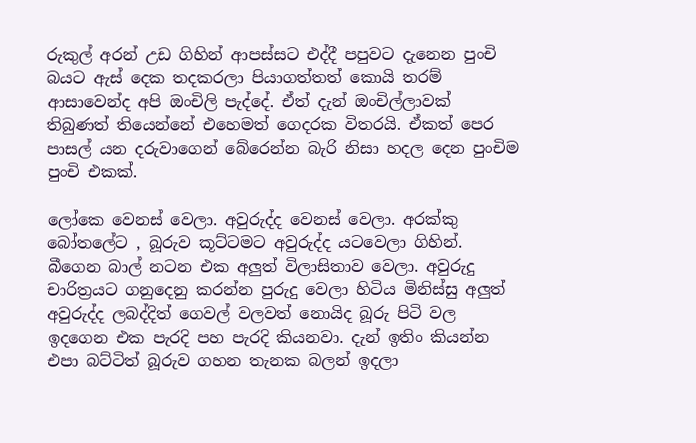රුකුල් අරන් උඩ ගිහින් ආපස්සට එද්දී පපුවට දැනෙන පුංචි බයට ඇස් දෙක තදකරලා පියාගත්තත් කොයි තරම් ආසාවෙන්ද අපි ඔංචිලි පැද්දේ. ඒත් දැන් ඔංචිල්ලාවක් තිබුණත් තියෙන්නේ එහෙමත් ගෙදරක විතරයි. ඒකත් පෙර පාසල් යන දරුවාගෙන් බේරෙන්න බැරි නිසා හදල දෙන පුංචිම පුංචි එකක්.

ලෝ‍කෙ වෙනස් වෙලා. අවුරුද්ද වෙනස් වෙලා. අරක්කු බෝතලේට , බූරුව කූට්ටමට අවුරුද්ද යටවෙලා ගිහින්. බීගෙන බාල් නටන එක අලුත් විලාසිතාව වෙලා. අවුරුදු චාරිත්‍රයට ගනුදෙනු කරන්න පුරුදු වෙලා හිටිය මිනිස්සු අලුත් අවුරුද්ද ලබද්දිත් ගෙවල් වලවත් නොයිද බූරු පිටි වල ඉදගෙන එක පැරදි පහ පැරදි කියනවා. දැන් ඉතිං කියන්න එපා බට්ටිත් බූරුව ගහන තැනක බලන් ඉදලා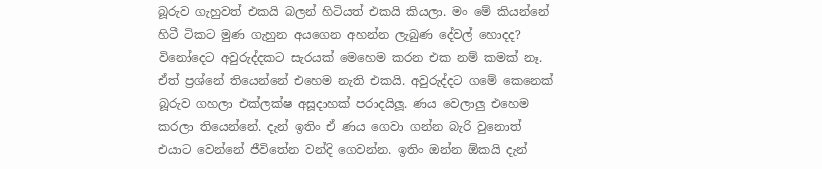බූරුව ගැහුවත් එකයි බලන් හිටියත් එකයි කියලා. මං මේ කියන්නේ හිටී ටිකට මුණ ගැහුන අයගෙන අහන්න ලැබුණ දේවල් හොදද? විනෝදෙට අවුරුද්දකට සැරයක් මෙහෙම කරන එක නම් කමක් නෑ. ඒත් ප්‍රශ්නේ තියෙන්නේ එහෙම නැති එකයි. අවුරුද්දට ගමේ කෙනෙක් බූරුව ගහලා එක්ලක්ෂ අසූදාහක් පරාදයිලූ. ණය වෙලාලු එහෙම කරලා තියෙන්නේ. දැන් ඉතිං ඒ ණය ගෙවා ගන්න බැරි වුනොත් එයාට වෙන්නේ ජීවිතේන වන්දි ගෙවන්න. ඉතිං ඔන්න ඕකයි දැන්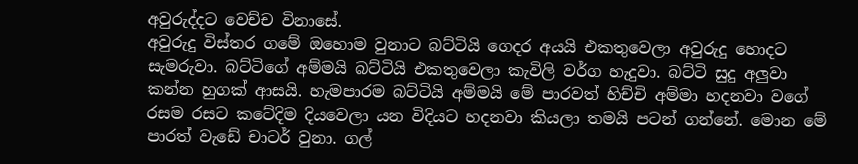අවුරුද්දට වෙච්ච විනාසේ.
අවුරුදු විස්තර ගමේ ඔහොම වුනාට බට්ටියි ගෙදර අයයි එකතුවෙලා අවුරුදු හොදට සැමරුවා. බට්ටිගේ අම්මයි බට්ටියි එකතුවෙලා කැවිලි වර්ග හැදුවා. බට්ටි සුදු අලුවා කන්න හුගක් ආසයි. හැමපාරම බට්ටියි අම්මයි මේ පාරවත් හිච්චි අම්මා හදනවා වගේ රසම රසට කටේදිම දියවෙලා යන විදියට හදනවා කියලා තමයි පටන් ‍ගන්නේ. මොන මේ පාරත් වැඩේ චාටර් වුනා. ගල්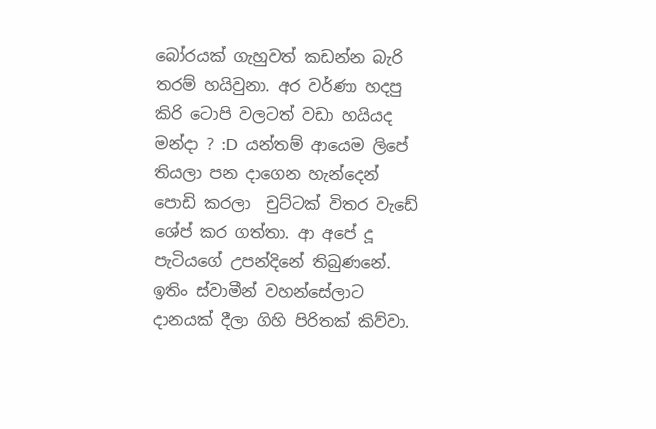බෝරයක් ගැහුවත් කඩන්න බැරි තරම් හයිවුනා. අර වර්ණා හදපු කිරි ටොපි වලටත් වඩා හයියද මන්දා ? :D  යන්තම් ආයෙම ලිපේ තියලා පන දාගෙන හැන්දෙන් පොඩි කරලා  චුට්ටක් විතර වැඩේ ශේප් කර ගත්තා. ආ අපේ දූ පැටියගේ උපන්දිනේ තිබුණනේ. ඉතිං ස්වාමීන් වහන්සේලාට දානයක් දීලා ගිහි පිරිතක් කිව්වා.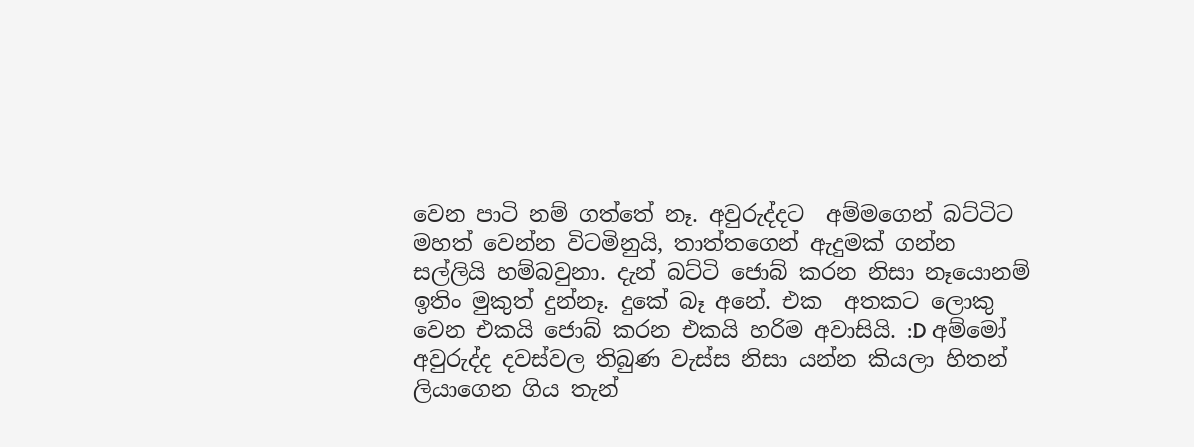වෙන පාටි නම් ගත්තේ නෑ. අවුරුද්දට  අම්මගෙන් බට්ටිට මහත් වෙන්න විටමිනුයි, තාත්තගෙන් ඇදුමක් ගන්න සල්ලියි හම්බවුනා. දැන් බට්ටි ජොබ් කරන නිසා නෑයොනම් ඉතිං මුකුත් දුන්නෑ. දුකේ බෑ අනේ. එක  අතකට ලොකු වෙන එකයි ජොබ් කරන එකයි හරිම අවාසියි. :D අම්මෝ අවුරුද්ද දවස්වල තිබුණ වැස්ස නිසා යන්න කියලා හිතන් ලියාගෙන ගිය තැන්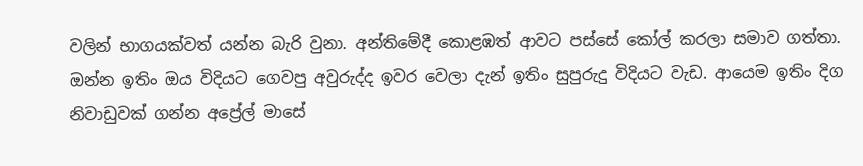වලින් භාගයක්වත් යන්න බැරි වුනා. අන්තිමේදී කොළඹත් ආවට පස්සේ කෝල් කරලා සමාව ගත්තා.
ඔන්න ඉතිං ඔය විදියට ගෙවපු අවුරුද්ද ඉවර වෙලා දැන් ඉතිං සුපුරුදු විදියට වැඩ. ආයෙම ඉතිං දිග නිවාඩුවක් ගන්න අප්‍රේල් මාසේ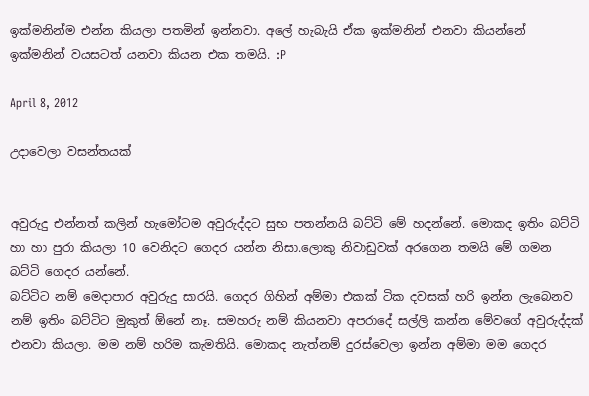ඉක්මනින්ම එන්න කියලා පතමින් ඉන්නවා. අලේ හැබැයි ඒක ඉක්මනින් එනවා කියන්නේ ඉක්මනින් වයසටත් යනවා කියන එක තමයි. :P

April 8, 2012

උදාවෙලා වසන්තයක්


අවුරුදු එන්නත් කලින් හැමෝටම අවුරුද්දට සුභ පතන්නයි බට්ටි මේ හදන්නේ. මොකද ඉතිං බට්ටි හා හා පුරා කියලා ‍10 වෙනිදට ගෙදර යන්න නිසා.ලොකු නිවාඩුවක් අරගෙන තමයි මේ ගමන බට්ටි ගෙදර යන්නේ.
බට්ටිට නම් මෙදාපාර අවුරුදු සාරයි. ගෙදර ගිහින් අම්මා එකක් ටික දවසක් හරි ඉන්න ලැබෙනව නම් ඉතිං බට්ටිට මුකුත් ඕනේ නෑ. සමහරු නම් කියනවා අපරාදේ සල්ලි කන්න මේවගේ අවුරුද්දක් එනවා කියලා. මම නම් හරිම කැමතියි. මොකද නැත්නම් දුරස්වෙලා ඉන්න අම්මා මම ගෙදර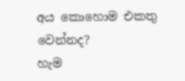අය කොහොම එකතු වෙන්නද?
හැම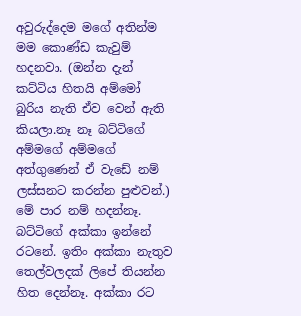අවුරුද්දෙම මගේ අතින්ම මම කොණ්ඩ කැවුම් හදනවා. (ඔන්න දැන් කට්ටිය හිතයි අම්මෝ බුරිය නැති ඒව වෙන් ඇති කියලා.නෑ නෑ බට්ටිගේ අම්මගේ අම්මගේ අත්ගුණෙන් ඒ වැඩේ නම් ලස්සනට කරන්න පුළුවන්.) මේ පාර නම් හදන්නෑ. බට්ටිගේ අක්කා ඉන්නේ රටනේ. ඉතිං අක්කා නැතුව තෙල්වලදක් ලිපේ තියන්න හිත දෙන්නෑ. අක්කා රට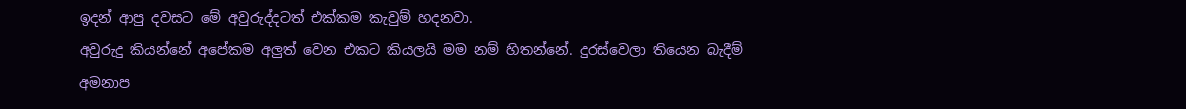ඉදන් ආපු දවසට මේ අවුරුද්දටත් එක්කම කැවුම් හදනවා.
අවුරුදු කියන්නේ අපේකම අලුත් වෙන එකට කියලයි මම නම් හිතන්නේ. දුරස්වෙලා තියෙන බැදීම් අමනාප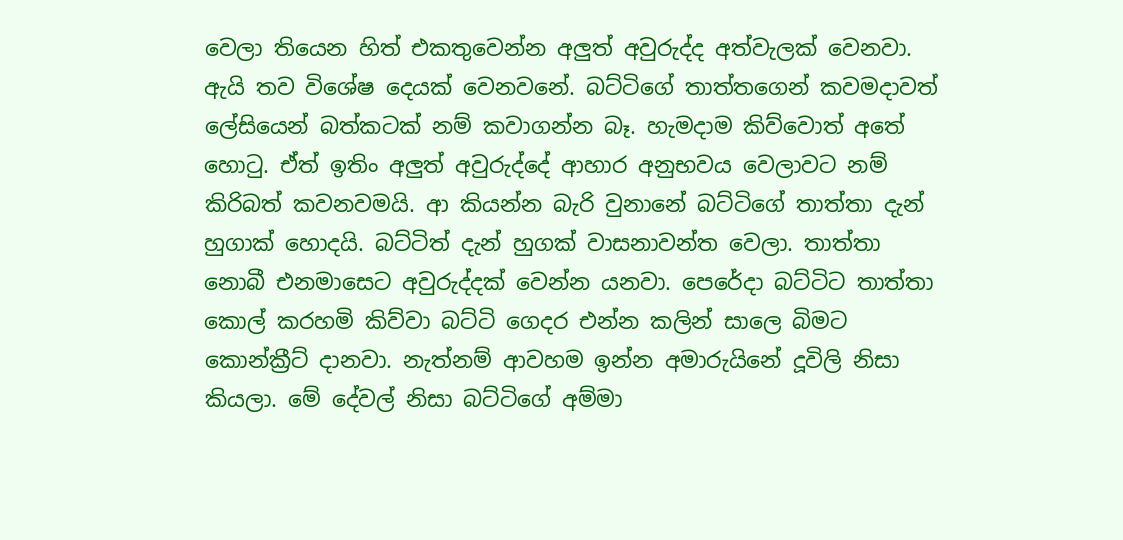වෙලා තියෙන හිත් එකතුවෙන්න අලුත් අවුරුද්ද අත්වැලක් වෙනවා. ඇයි තව විශේෂ දෙයක් වෙනවනේ. බට්ටිගේ තාත්තගෙන් කවමදාවත් ලේසියෙන් බත්කටක් නම් කවාගන්න බෑ. හැමදාම කිව්වොත් අතේ හොටු. ඒත් ඉතිං අලුත් අවුරුද්දේ ආහාර අනුභවය වෙලාවට නම් කිරිබත් කවනවමයි. ආ කියන්න බැරි වුනානේ බට්ටිගේ තාත්තා දැන් හුගාක් හොදයි. බට්ටිත් දැන් හුගක් වාසනාවන්ත වෙලා. තාත්තා නොබී එනමාසෙට අවුරුද්දක් වෙන්න යනවා. පෙරේදා බට්ටිට තාත්තා කොල් කරහමි කිව්වා බට්ටි ගෙදර එන්න කලින් සාලෙ බිමට කොන්ක්‍රීට් දානවා. නැත්නම් ආවහම ඉන්න අමාරුයිනේ දූවිලි නිසා කියලා. මේ දේවල් නිසා බට්ටිගේ අම්මා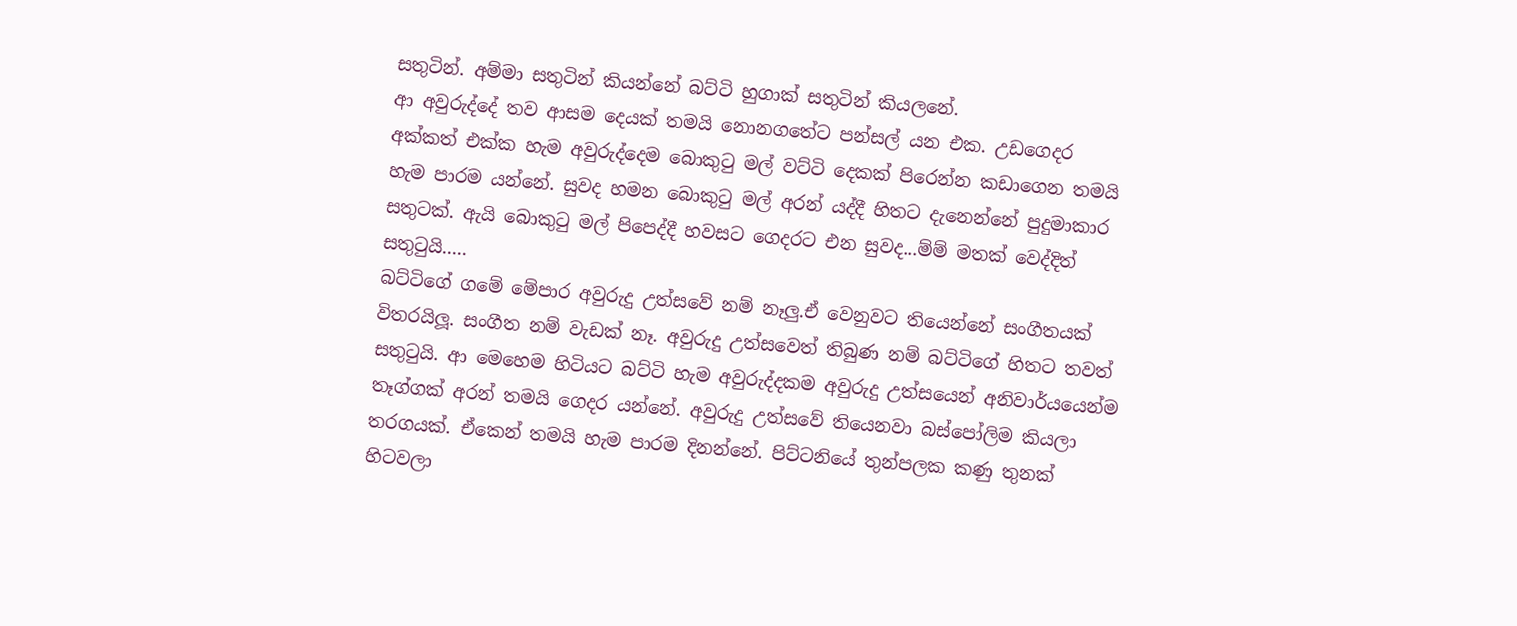සතුටින්. අම්මා සතුටින් කියන්නේ බට්ටි හුගාක් සතුටින් කියලනේ.
ආ අවුරුද්දේ තව ආසම දෙයක් තමයි නොනගතේට පන්සල් යන එක. උඩගෙදර අක්කත් එක්ක හැම අවුරුද්දෙම බොකුටු මල් වට්ටි දෙකක් පිරෙන්න කඩාගෙන තමයි හැම පාරම යන්නේ. සුවද හමන බොකුටු මල් අරන් යද්දී හිත‍ට දැනෙන්නේ පුදුමාකාර සතුටක්. ඇයි බොකුටු මල් පිපෙද්දී හවසට ගෙදරට එන සුවද...ම්ම් මතක් වෙද්දිත් සතුටුයි.....
බට්ටිගේ ගමේ මේපාර අවුරුදු උත්සවේ නම් නෑලු.ඒ වෙනුවට තියෙන්නේ සංගීතයක් විතරයිලූ. සංගීත නම් වැඩක් නෑ. අවුරුදු උත්සවෙත් තිබුණ නම් බට්ටිගේ හිතට තවත් සතුටුයි. ආ මෙහෙම හිටියට බට්ටි හැම අවුරුද්දකම අවුරුදු උත්සයෙන් අනිවාර්යයෙන්ම තෑග්ගක් අරන් තමයි ගෙදර යන්නේ. අවුරුදු උත්සවේ තියෙනවා බස්පෝලිම කියලා තරගයක්. ඒකෙන් තමයි හැම පාරම දිනන්නේ. පිට්ට‍නියේ තුන්පලක කණු තුනක් හිටවලා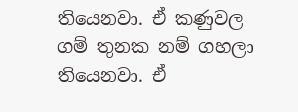තියෙනවා. ඒ කණුවල ගම් තුනක නම් ගහලා තියෙනවා. ඒ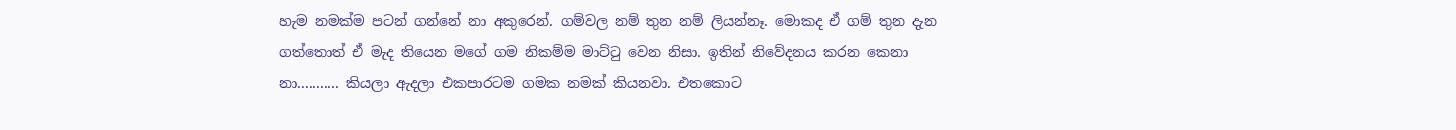හැම නමක්ම පටන් ගන්නේ නා අකුරෙන්. ගම්වල නම් තුන නම් ලියන්නෑ. මොකද ඒ ගම් තුන දැන ගත්තොත් ඒ මැද තියෙන මගේ ගම නිකම්ම මාට්ටු වෙන නිසා. ඉතින් නිවේදනය කරන කෙනා නා........... කියලා ඇදලා එකපාරටම ගමක නමක් කියනවා. එතකොට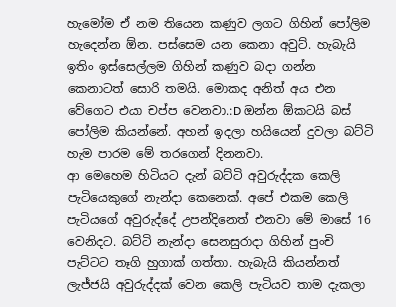හැමෝම ඒ නම තියෙන කණුව ලගට ගිහින් පෝලිම හැදෙන්න ඕන. පස්සෙම යන කෙනා අවුට්. හැබැයි ඉතිං ඉස්සෙල්ලම ගිහින් කණුව බදා ගන්න කෙනාටත් සොරි තමයි. මොකද අනිත් අය එන වේගෙට එයා චප්ප වෙනවා.:D ඔන්න ඕකටයි බස් පෝලිම කියන්නේ. අහන් ඉදලා හයියෙන් දුවලා බට්ටි හැම පාරම මේ තරගෙන් දිනනවා.
ආ මෙහෙම හිටියට දැන් බට්ටි අවුරුද්දක කෙලි පැටියෙකුගේ නැන්දා කෙනෙක්. අපේ එකම කෙලි පැටියගේ අවුරුද්දේ උපන්දිනෙත් එනවා මේ මාසේ 16 වෙනිදට. බට්ටි නැන්දා සෙනසුරාදා ගිහින් පුංචි පැට්ටට තෑගි හුගාක් ගත්තා. හැබැයි කියන්නත් ලැජ්ජයි අවුරුද්දක් වෙන කෙලි පැටියව තාම දැකලා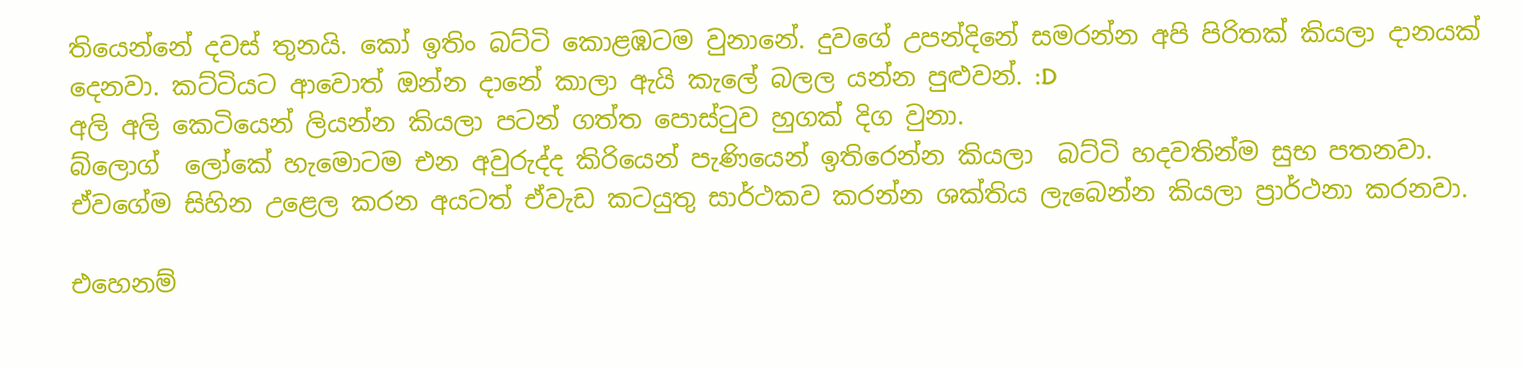තියෙන්නේ දවස් තුනයි. කෝ ඉතිං බට්ටි කොළඹටම වුනානේ. දුවගේ උපන්දිනේ සමරන්න අපි පිරිතක් කියලා දානයක් දෙනවා. කට්ටියට ආවොත් ඔන්න දානේ කාලා ඇයි කැලේ බලල යන්න පුළුවන්. :D
අලි අලි කෙටියෙන් ලියන්න කියලා පටන් ගත්ත පොස්ටුව හුගක් දිග වුනා.
බ්ලොග්  ලෝකේ හැමොටම එන අවුරුද්ද කිරියෙන් පැණියෙන් ඉති‍රෙන්න කියලා  බට්ටි හදවතින්ම සුභ පතනවා. ඒවගේම සිහින උළෙල කරන අයටත් ඒවැඩ කටයුතු සාර්ථකව කරන්න ශක්තිය ලැබෙන්න කියලා ප්‍රාර්ථනා කරනවා.

එහෙනම්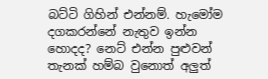බට්ටි ගිහින් එන්නම්. හැමෝම දගකරන්නේ නැතුව ඉන්න හොදද? නෙට් එන්න පුළුවන් තැනක් හම්බ වුනොත් අලුත්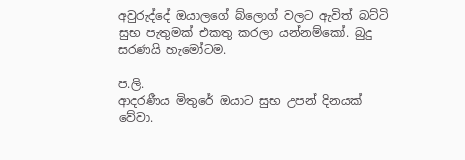අවුරුද්දේ ඔයාලගේ බ්ලොග් වලට ඇවිත් බට්ටි සුභ පැතුමක් එකතු කරලා යන්නම්කෝ. බුදු සරණයි හැමෝටම.

ප.ලි.
ආදරණීය මිතුරේ ඔයාට සුභ උපන් දිනයක් වේවා.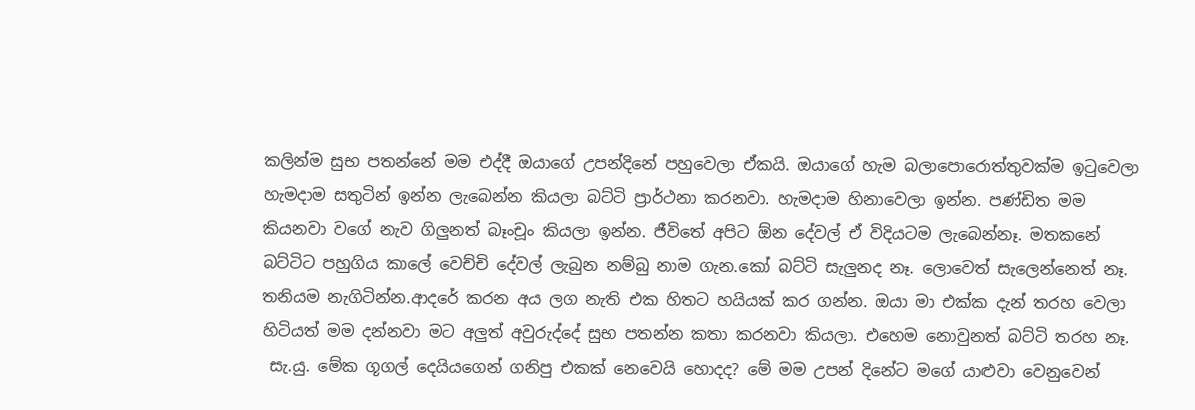කලින්ම සුභ පතන්නේ මම එද්දී ඔයාගේ උපන්දිනේ පහුවෙලා ඒකයි. ඔයාගේ හැම බලාපොරොත්තුවක්ම ඉටුවෙලා හැමදාම සතුටින් ඉන්න ලැබෙන්න කියලා බට්ටි ප්‍රාර්ථනා කරනවා. හැමදාම හිනාවෙලා ඉන්න. පණ්ඩිත මම කියනවා වගේ නැව ගිලුනත් ‍බෑංචූං කියලා ඉන්න. ජීවිතේ අපිට ඕන දේවල් ඒ විදියටම ලැබෙන්නෑ. මතකනේ බට්ටිට පහුගිය කාලේ වෙච්චි දේවල් ලැබුන නම්බු නාම ගැන.කෝ බට්ටි සැලුනද නෑ. ලොවෙත් සැලෙන්නෙත් නෑ. තනියම නැගිටින්න.ආදරේ කරන අය ලග නැති එක හිතට හයියක් කර ගන්න. ඔයා මා එක්ක දැන් තරහ වෙලා හිටියත් මම දන්නවා මට අලුත් අවුරුද්දේ සුභ පතන්න කතා කරනවා කියලා. එහෙම නොවුනත් බට්ටි තරහ නෑ.
 සැ.යු. මේක ගූගල් දෙයියගෙන් ගනිපු එකක් නෙවෙයි හොදද? මේ මම උපන් දිනේට මගේ යාළුවා වෙනුවෙන්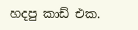හදපු කාඩ් එක.